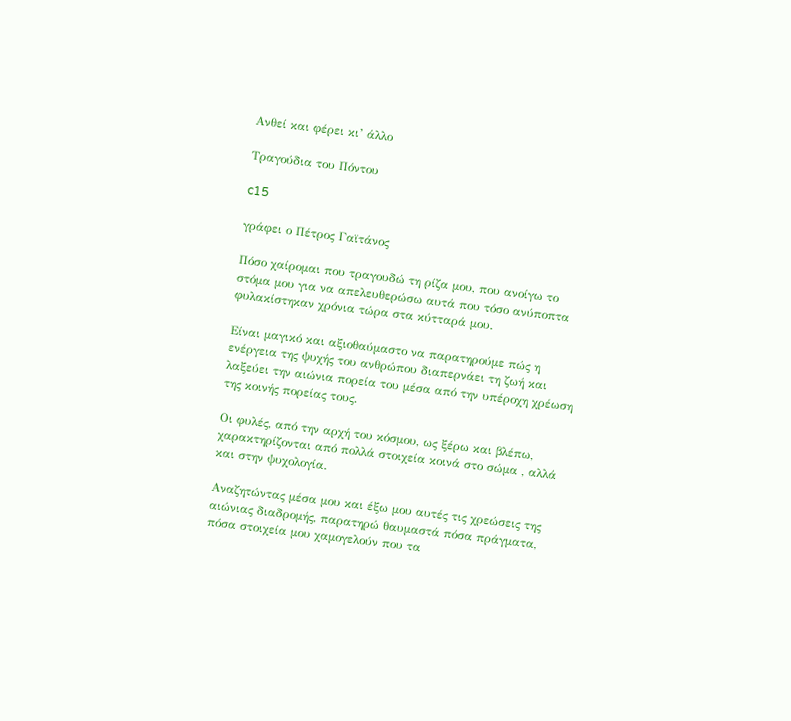Ανθεί και φέρει κι’ άλλο

Τραγούδια του Πόντου

c15

γράφει ο Πέτρος Γαϊτάνος

Πόσο χαίρομαι που τραγουδώ τη ρίζα μου, που ανοίγω το στόμα μου για να απελευθερώσω αυτά που τόσο ανύποπτα φυλακίστηκαν χρόνια τώρα στα κύτταρά μου.

Είναι μαγικό και αξιοθαύμαστο να παρατηρούμε πώς η ενέργεια της ψυχής του ανθρώπου διαπερνάει τη ζωή και λαξεύει την αιώνια πορεία του μέσα από την υπέροχη χρέωση της κοινής πορείας τους.

Οι φυλές, από την αρχή του κόσμου, ως ξέρω και βλέπω, χαρακτηρίζονται από πολλά στοιχεία κοινά στο σώμα , αλλά και στην ψυχολογία.

Αναζητώντας μέσα μου και έξω μου αυτές τις χρεώσεις της αιώνιας διαδρομής, παρατηρώ θαυμαστά πόσα πράγματα, πόσα στοιχεία μου χαμογελούν που τα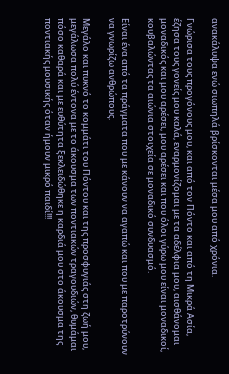ανακάλυψα ενώ σιωπηλά βρίσκονται μέσα μου από χρόνια.

Γνώρισα τους προγόνους μου, και από τον Πόντο και από τη Μικρά Ασία, έζησα τους γονείς μου καλά, εναρμονίζομαι με τα αδέλφια μου, αισθάνομαι μοναδικός και μου αρέσει, μου αρέσει και που όλοι γύρω μου είναι μοναδικοί, κουβαλώντας τα αιώνια στοιχεία σε μοναδικό συνδυασμό.

Είναι ένα από τα πράγματα που με κάνουν να αγαπώ και που με παροτρύνουν να γνωρίζω ανθρώπους.

Μεγάλο και πυκνό το κομμάτι του Πόντου και της προσφυγιάς στη ζωή μου, μεγάλωσα πολύ έντονα με το άκουσμα των ποντιακών τραγουδιών, θυμάμαι πόσο καθαρά και με ευθύτητα ξεκλειδώθηκε η καρδιά μου στο άκουσμα της ποντιακής μουσικής όταν ήμουν μικρό παιδί!!!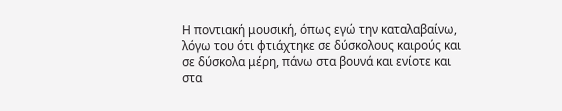Η ποντιακή μουσική, όπως εγώ την καταλαβαίνω, λόγω του ότι φτιάχτηκε σε δύσκολους καιρούς και σε δύσκολα μέρη, πάνω στα βουνά και ενίοτε και στα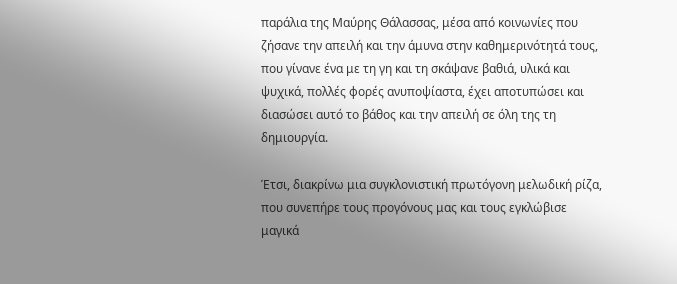παράλια της Μαύρης Θάλασσας, μέσα από κοινωνίες που ζήσανε την απειλή και την άμυνα στην καθημερινότητά τους, που γίνανε ένα με τη γη και τη σκάψανε βαθιά, υλικά και ψυχικά, πολλές φορές ανυποψίαστα, έχει αποτυπώσει και διασώσει αυτό το βάθος και την απειλή σε όλη της τη δημιουργία.

Έτσι, διακρίνω μια συγκλονιστική πρωτόγονη μελωδική ρίζα, που συνεπήρε τους προγόνους μας και τους εγκλώβισε μαγικά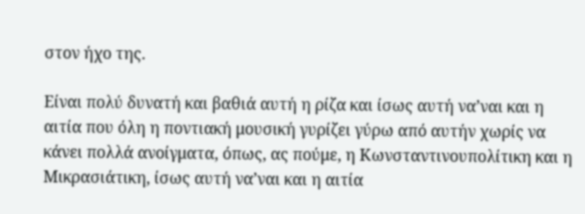στον ήχο της.

Είναι πολύ δυνατή και βαθιά αυτή η ρίζα και ίσως αυτή να’ναι και η αιτία που όλη η ποντιακή μουσική γυρίζει γύρω από αυτήν χωρίς να κάνει πολλά ανοίγματα, όπως, ας πούμε, η Κωνσταντινουπολίτικη και η Μικρασιάτικη, ίσως αυτή να’ναι και η αιτία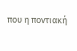που η ποντιακή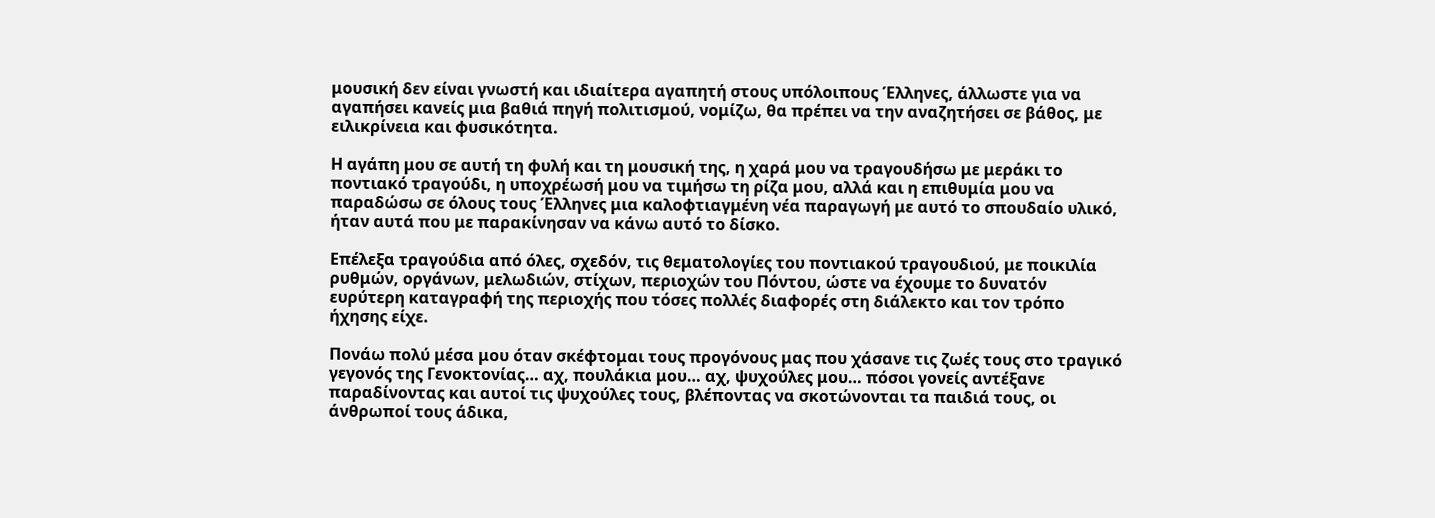μουσική δεν είναι γνωστή και ιδιαίτερα αγαπητή στους υπόλοιπους Έλληνες, άλλωστε για να αγαπήσει κανείς μια βαθιά πηγή πολιτισμού, νομίζω, θα πρέπει να την αναζητήσει σε βάθος, με ειλικρίνεια και φυσικότητα.

Η αγάπη μου σε αυτή τη φυλή και τη μουσική της, η χαρά μου να τραγουδήσω με μεράκι το ποντιακό τραγούδι, η υποχρέωσή μου να τιμήσω τη ρίζα μου, αλλά και η επιθυμία μου να παραδώσω σε όλους τους Έλληνες μια καλοφτιαγμένη νέα παραγωγή με αυτό το σπουδαίο υλικό, ήταν αυτά που με παρακίνησαν να κάνω αυτό το δίσκο.

Επέλεξα τραγούδια από όλες, σχεδόν, τις θεματολογίες του ποντιακού τραγουδιού, με ποικιλία ρυθμών, οργάνων, μελωδιών, στίχων, περιοχών του Πόντου, ώστε να έχουμε το δυνατόν ευρύτερη καταγραφή της περιοχής που τόσες πολλές διαφορές στη διάλεκτο και τον τρόπο ήχησης είχε.

Πονάω πολύ μέσα μου όταν σκέφτομαι τους προγόνους μας που χάσανε τις ζωές τους στο τραγικό γεγονός της Γενοκτονίας… αχ, πουλάκια μου… αχ, ψυχούλες μου… πόσοι γονείς αντέξανε παραδίνοντας και αυτοί τις ψυχούλες τους, βλέποντας να σκοτώνονται τα παιδιά τους, οι άνθρωποί τους άδικα,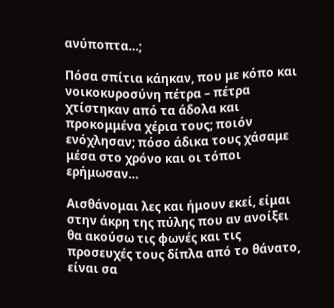ανύποπτα…;

Πόσα σπίτια κάηκαν, που με κόπο και νοικοκυροσύνη πέτρα – πέτρα χτίστηκαν από τα άδολα και προκομμένα χέρια τους; ποιόν ενόχλησαν; πόσο άδικα τους χάσαμε μέσα στο χρόνο και οι τόποι ερήμωσαν…

Αισθάνομαι λες και ήμουν εκεί, είμαι στην άκρη της πύλης που αν ανοίξει θα ακούσω τις φωνές και τις προσευχές τους δίπλα από το θάνατο, είναι σα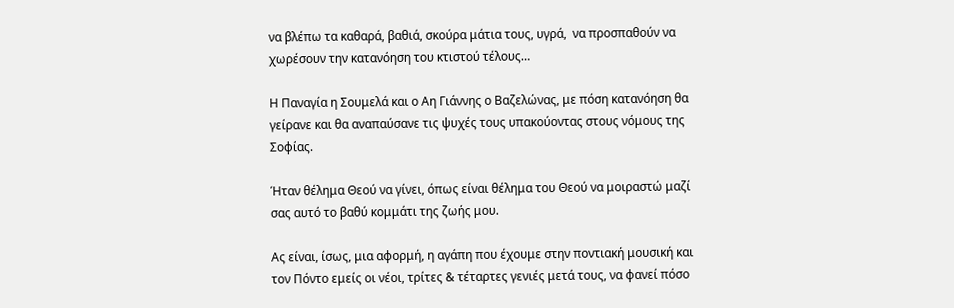να βλέπω τα καθαρά, βαθιά, σκούρα μάτια τους, υγρά,  να προσπαθούν να χωρέσουν την κατανόηση του κτιστού τέλους…

Η Παναγία η Σουμελά και ο Αη Γιάννης ο Βαζελώνας, με πόση κατανόηση θα γείρανε και θα αναπαύσανε τις ψυχές τους υπακούοντας στους νόμους της Σοφίας.

Ήταν θέλημα Θεού να γίνει, όπως είναι θέλημα του Θεού να μοιραστώ μαζί σας αυτό το βαθύ κομμάτι της ζωής μου.

Ας είναι, ίσως, μια αφορμή, η αγάπη που έχουμε στην ποντιακή μουσική και τον Πόντο εμείς οι νέοι, τρίτες & τέταρτες γενιές μετά τους, να φανεί πόσο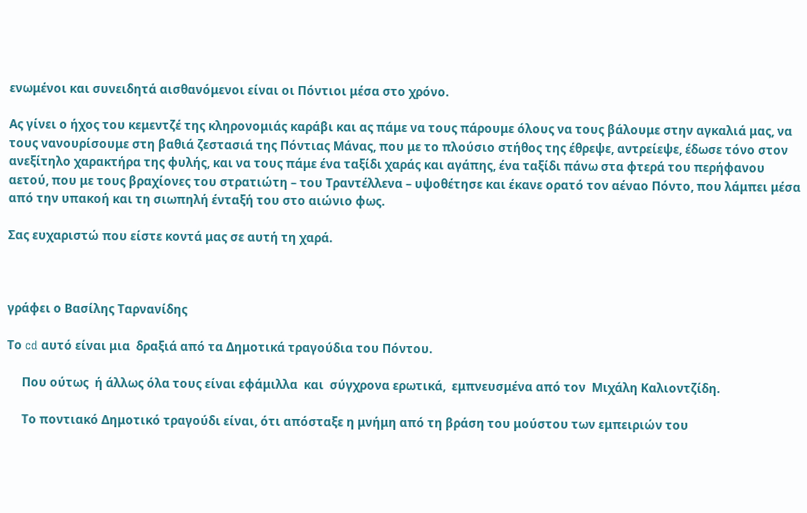ενωμένοι και συνειδητά αισθανόμενοι είναι οι Πόντιοι μέσα στο χρόνο.

Ας γίνει ο ήχος του κεμεντζέ της κληρονομιάς καράβι και ας πάμε να τους πάρουμε όλους να τους βάλουμε στην αγκαλιά μας, να τους νανουρίσουμε στη βαθιά ζεστασιά της Πόντιας Μάνας, που με το πλούσιο στήθος της έθρεψε, αντρείεψε, έδωσε τόνο στον ανεξίτηλο χαρακτήρα της φυλής, και να τους πάμε ένα ταξίδι χαράς και αγάπης, ένα ταξίδι πάνω στα φτερά του περήφανου αετού, που με τους βραχίονες του στρατιώτη – του Τραντέλλενα – υψοθέτησε και έκανε ορατό τον αέναο Πόντο, που λάμπει μέσα από την υπακοή και τη σιωπηλή ένταξή του στο αιώνιο φως.

Σας ευχαριστώ που είστε κοντά μας σε αυτή τη χαρά.



γράφει ο Βασίλης Ταρνανίδης

Το cd αυτό είναι μια  δραξιά από τα Δημοτικά τραγούδια του Πόντου.

     Που ούτως  ή άλλως όλα τους είναι εφάμιλλα  και  σύγχρονα ερωτικά,  εμπνευσμένα από τον  Μιχάλη Καλιοντζίδη.

     Το ποντιακό Δημοτικό τραγούδι είναι, ότι απόσταξε η μνήμη από τη βράση του μούστου των εμπειριών του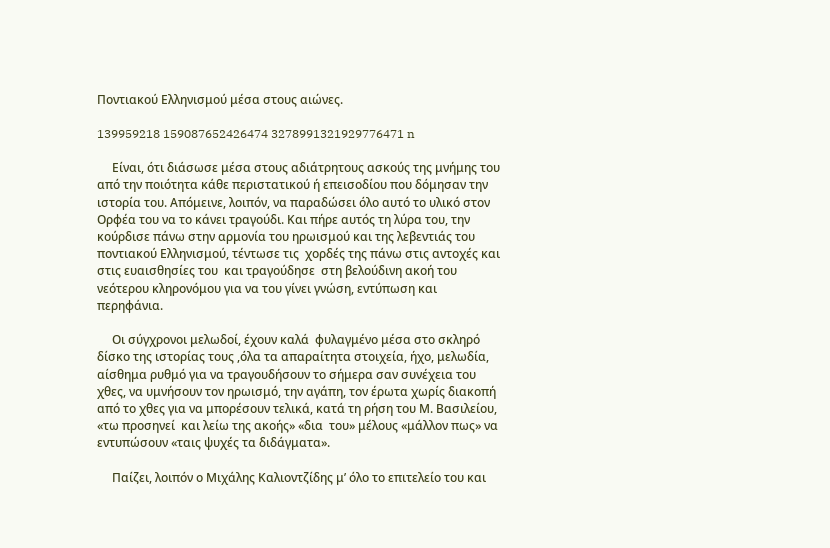Ποντιακού Ελληνισμού μέσα στους αιώνες.

139959218 159087652426474 3278991321929776471 n

     Είναι, ότι διάσωσε μέσα στους αδιάτρητους ασκούς της μνήμης του από την ποιότητα κάθε περιστατικού ή επεισοδίου που δόμησαν την ιστορία του. Απόμεινε, λοιπόν, να παραδώσει όλο αυτό το υλικό στον Ορφέα του να το κάνει τραγούδι. Και πήρε αυτός τη λύρα του, την κούρδισε πάνω στην αρμονία του ηρωισμού και της λεβεντιάς του ποντιακού Ελληνισμού, τέντωσε τις  χορδές της πάνω στις αντοχές και στις ευαισθησίες του  και τραγούδησε  στη βελούδινη ακοή του νεότερου κληρονόμου για να του γίνει γνώση, εντύπωση και περηφάνια.

     Οι σύγχρονοι μελωδοί, έχουν καλά  φυλαγμένο μέσα στο σκληρό δίσκο της ιστορίας τους ,όλα τα απαραίτητα στοιχεία, ήχο, μελωδία, αίσθημα ρυθμό για να τραγουδήσουν το σήμερα σαν συνέχεια του χθες, να υμνήσουν τον ηρωισμό, την αγάπη, τον έρωτα χωρίς διακοπή από το χθες για να μπορέσουν τελικά, κατά τη ρήση του Μ. Βασιλείου,  «τω προσηνεί  και λείω της ακοής» «δια  του» μέλους «μάλλον πως» να εντυπώσουν «ταις ψυχές τα διδάγματα».

     Παίζει, λοιπόν ο Μιχάλης Καλιοντζίδης μ’ όλο το επιτελείο του και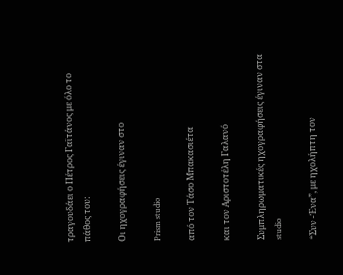τραγουδάει ο Πέτρος Γαϊτάνος με όλο το πάθος του:

Οι ηχογραφήσεις έγιναν στο

Prism studio

από τον Τάσο Μπακασιέτα

και τον Αριστοτέλη Γαλανό

Συμπληρωματικές ηχογραφήσεις έγιναν στα studio

“Συν -Ένα”, με ηχολήπτη τον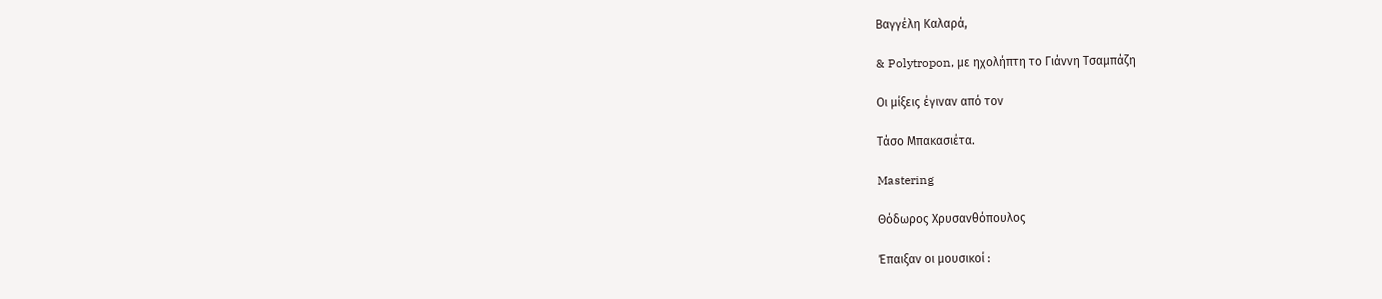Βαγγέλη Καλαρά,

& Polytropon, με ηχολήπτη το Γιάννη Τσαμπάζη

Οι μίξεις έγιναν από τον

Τάσο Μπακασιέτα.

Mastering

Θόδωρος Χρυσανθόπουλος

Έπαιξαν οι μουσικοί :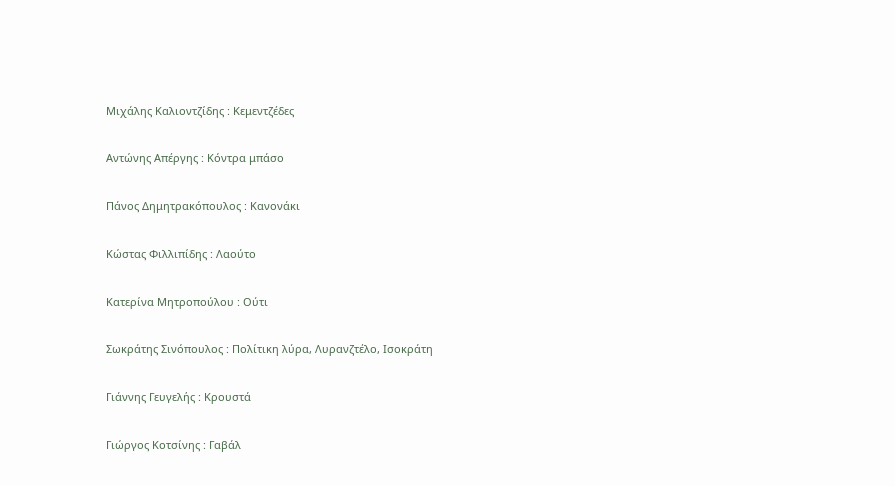Μιχάλης Καλιοντζίδης : Κεμεντζέδες

Αντώνης Απέργης : Κόντρα μπάσο

Πάνος Δημητρακόπουλος : Κανονάκι

Κώστας Φιλλιπίδης : Λαούτο

Κατερίνα Μητροπούλου : Ούτι

Σωκράτης Σινόπουλος : Πολίτικη λύρα, Λυρανζτέλο, Ισοκράτη

Γιάννης Γευγελής : Κρουστά

Γιώργος Κοτσίνης : Γαβάλ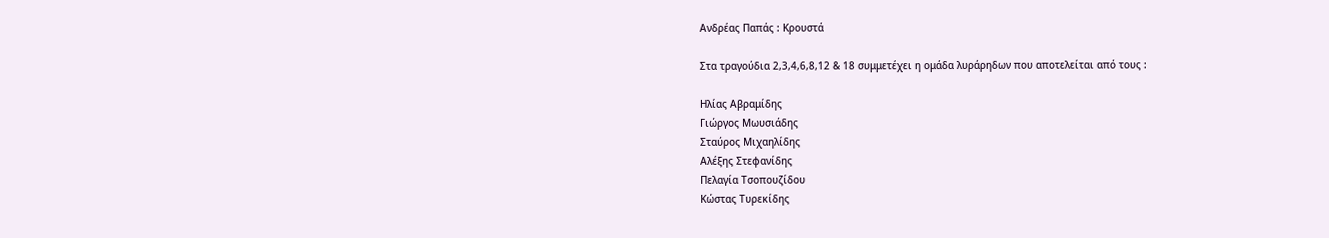Ανδρέας Παπάς : Κρουστά

Στα τραγούδια 2,3,4,6,8,12 & 18 συμμετέχει η ομάδα λυράρηδων που αποτελείται από τους :

Ηλίας Αβραμίδης
Γιώργος Μωυσιάδης
Σταύρος Μιχαηλίδης
Αλέξης Στεφανίδης
Πελαγία Τσοπουζίδου
Κώστας Τυρεκίδης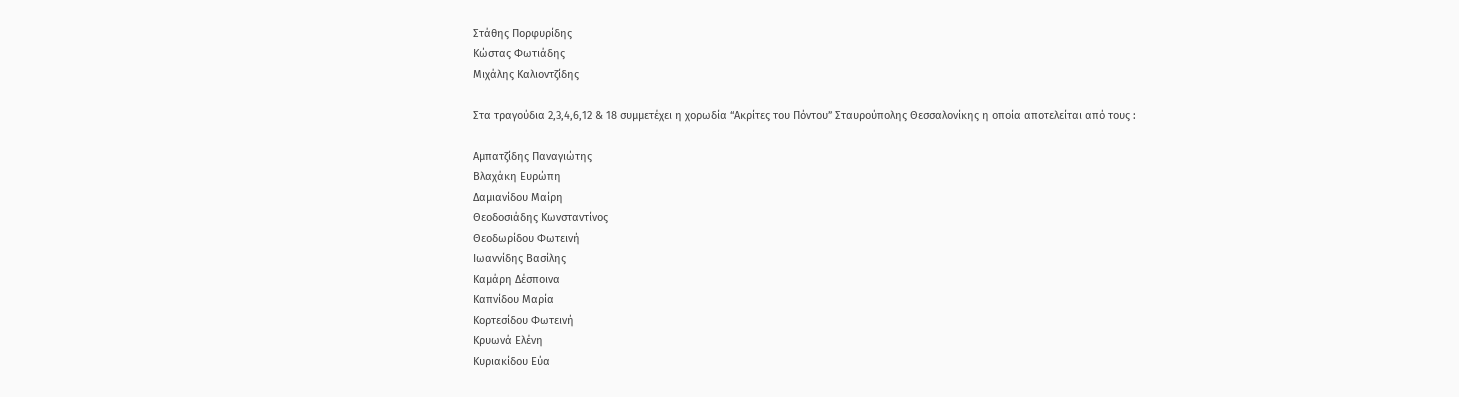Στάθης Πορφυρίδης
Κώστας Φωτιάδης
Μιχάλης Καλιοντζίδης

Στα τραγούδια 2,3,4,6,12 & 18 συμμετέχει η χορωδία “Ακρίτες του Πόντου” Σταυρούπολης Θεσσαλονίκης η οποία αποτελείται από τους :

Αμπατζίδης Παναγιώτης
Βλαχάκη Ευρώπη
Δαμιανίδου Μαίρη
Θεοδοσιάδης Κωνσταντίνος
Θεοδωρίδου Φωτεινή
Ιωαννίδης Βασίλης
Καμάρη Δέσποινα
Καπνίδου Μαρία
Κορτεσίδου Φωτεινή
Κρυωνά Ελένη
Κυριακίδου Εύα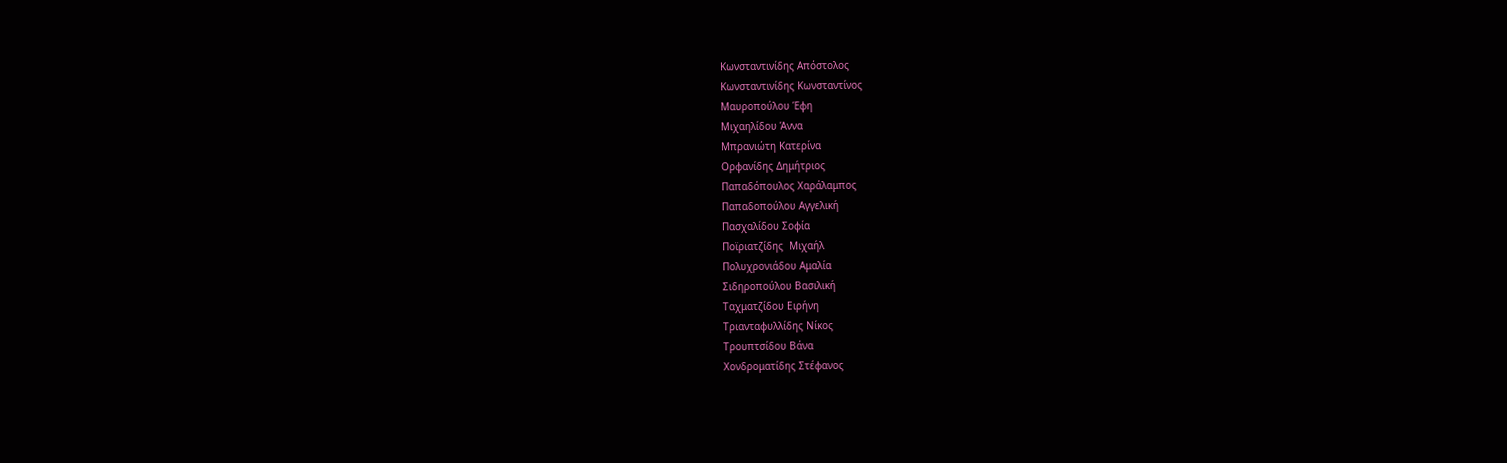Κωνσταντινίδης Απόστολος
Κωνσταντινίδης Κωνσταντίνος
Μαυροπούλου Έφη
Μιχαηλίδου Άννα
Μπρανιώτη Κατερίνα
Ορφανίδης Δημήτριος
Παπαδόπουλος Χαράλαμπος
Παπαδοπούλου Αγγελική
Πασχαλίδου Σοφία
Ποϊριατζίδης  Μιχαήλ
Πολυχρονιάδου Αμαλία
Σιδηροπούλου Βασιλική
Ταχματζίδου Ειρήνη
Τριανταφυλλίδης Νίκος
Τρουπτσίδου Βάνα
Χονδροματίδης Στέφανος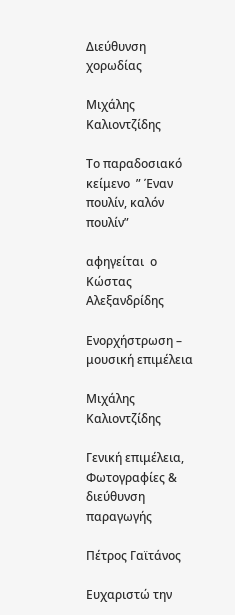Διεύθυνση  χορωδίας

Μιχάλης Καλιοντζίδης

Το παραδοσιακό κείμενο  ” Έναν πουλίν, καλόν πουλίν”

αφηγείται  ο Κώστας Αλεξανδρίδης

Ενορχήστρωση – μουσική επιμέλεια

Μιχάλης Καλιοντζίδης

Γενική επιμέλεια, Φωτογραφίες & διεύθυνση παραγωγής

Πέτρος Γαϊτάνος

Ευχαριστώ την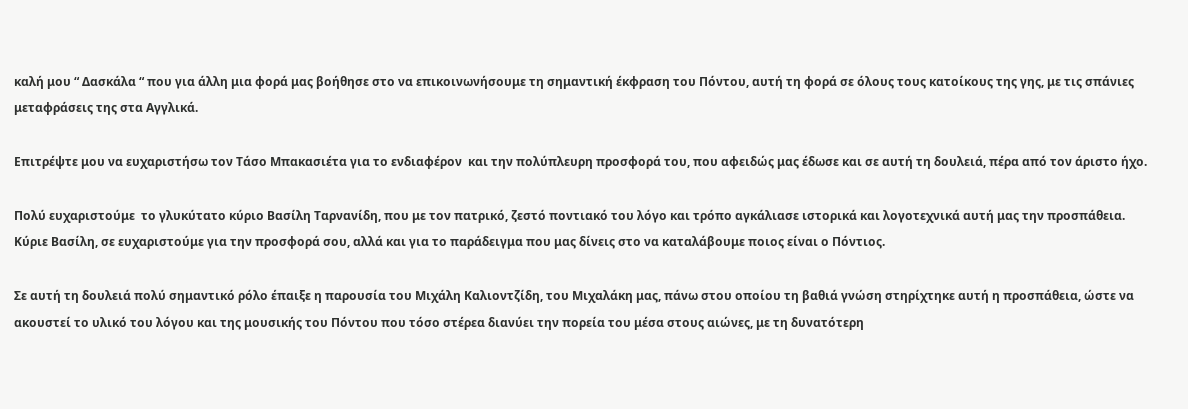καλή μου “ Δασκάλα “ που για άλλη μια φορά μας βοήθησε στο να επικοινωνήσουμε τη σημαντική έκφραση του Πόντου, αυτή τη φορά σε όλους τους κατοίκους της γης, με τις σπάνιες μεταφράσεις της στα Αγγλικά.

Επιτρέψτε μου να ευχαριστήσω τον Τάσο Μπακασιέτα για το ενδιαφέρον  και την πολύπλευρη προσφορά του, που αφειδώς μας έδωσε και σε αυτή τη δουλειά, πέρα από τον άριστο ήχο.

Πολύ ευχαριστούμε  το γλυκύτατο κύριο Βασίλη Ταρνανίδη, που με τον πατρικό, ζεστό ποντιακό του λόγο και τρόπο αγκάλιασε ιστορικά και λογοτεχνικά αυτή μας την προσπάθεια. Κύριε Βασίλη, σε ευχαριστούμε για την προσφορά σου, αλλά και για το παράδειγμα που μας δίνεις στο να καταλάβουμε ποιος είναι ο Πόντιος.

Σε αυτή τη δουλειά πολύ σημαντικό ρόλο έπαιξε η παρουσία του Μιχάλη Καλιοντζίδη, του Μιχαλάκη μας, πάνω στου οποίου τη βαθιά γνώση στηρίχτηκε αυτή η προσπάθεια, ώστε να ακουστεί το υλικό του λόγου και της μουσικής του Πόντου που τόσο στέρεα διανύει την πορεία του μέσα στους αιώνες, με τη δυνατότερη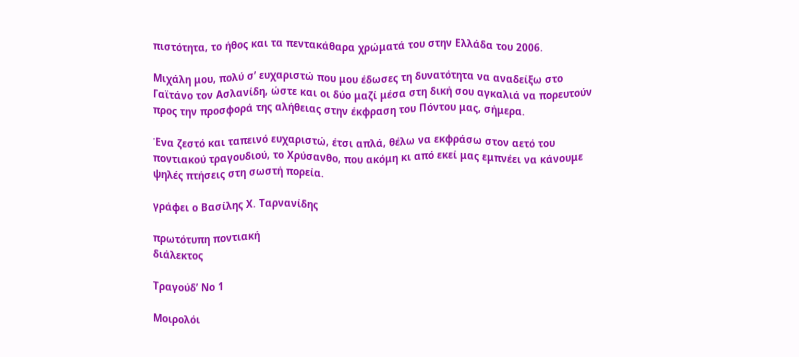πιστότητα, το ήθος και τα πεντακάθαρα χρώματά του στην Ελλάδα του 2006.

Μιχάλη μου, πολύ σ’ ευχαριστώ που μου έδωσες τη δυνατότητα να αναδείξω στο Γαϊτάνο τον Ασλανίδη, ώστε και οι δύο μαζί μέσα στη δική σου αγκαλιά να πορευτούν προς την προσφορά της αλήθειας στην έκφραση του Πόντου μας, σήμερα.

Ένα ζεστό και ταπεινό ευχαριστώ, έτσι απλά, θέλω να εκφράσω στον αετό του ποντιακού τραγουδιού, το Χρύσανθο, που ακόμη κι από εκεί μας εμπνέει να κάνουμε ψηλές πτήσεις στη σωστή πορεία.

γράφει ο Βασίλης Χ. Ταρνανίδης

πρωτότυπη ποντιακή
διάλεκτος

Τραγούδ’ Νο 1

Μοιρολόι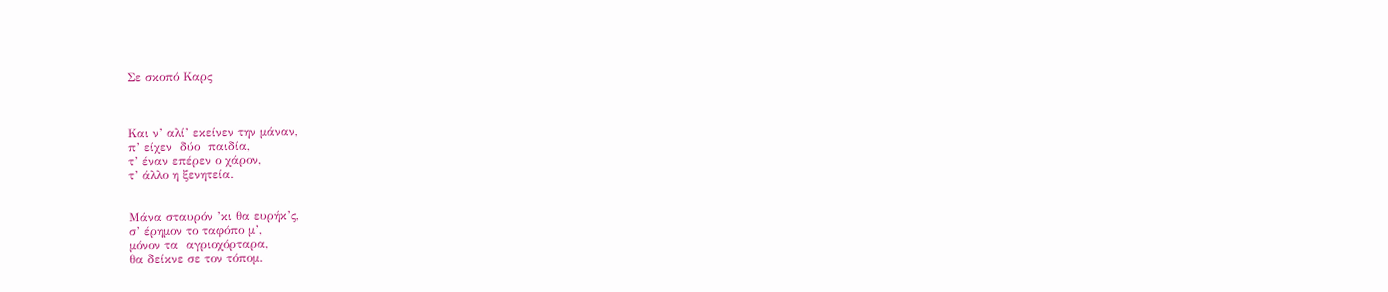Σε σκοπό Καρς



Και ν’ αλί’ εκείνεν την μάναν,
π’ είχεν  δύο  παιδία,
τ’ έναν επέρεν ο χάρον,
τ’ άλλο η ξενητεία.


Μάνα σταυρόν ’κι θα ευρήκ’ς,
σ’ έρημον το ταφόπο μ’,
μόνον τα  αγριοχόρταρα,
θα δείκνε σε τον τόπομ.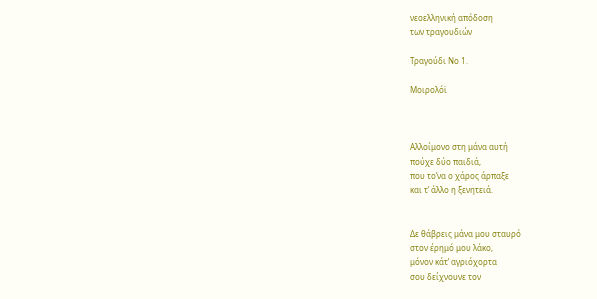νεοελληνική απόδοση
των τραγουδιών

Τραγούδι Νο 1.

Μοιρολόϊ



Αλλοίμονο στη μάνα αυτή
πούχε δύο παιδιά,
που το’να ο χάρος άρπαξε
και τ’ άλλο η ξενητειά.


Δε θάβρεις μάνα μου σταυρό
στον έρημό μου λάκο,
μόνον κάτ’ αγριόχορτα
σου δείχνουνε τον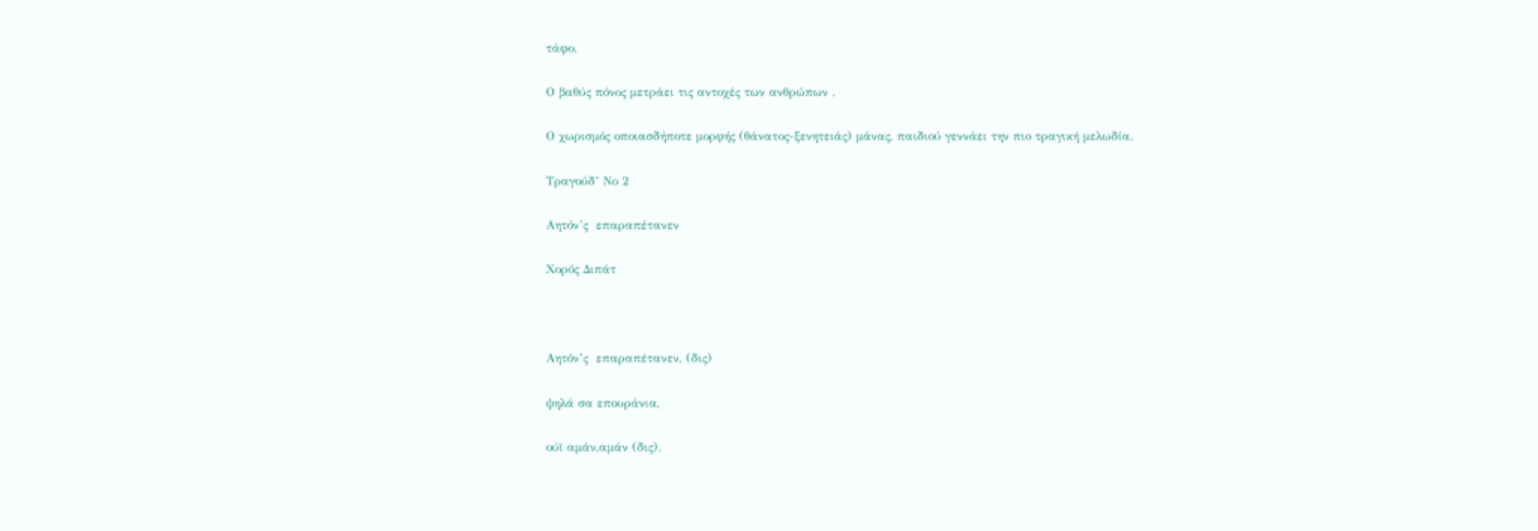τάφο.

Ο βαθύς πόνος μετράει τις αντοχές των ανθρώπων .

Ο χωρισμός οποιασδήποτε μορφής (θάνατος-ξενητειάς) μάνας, παιδιού γεννάει την πιο τραγική μελωδία.

Τραγούδ’ Νο 2

Αητόν’ς  επαραπέτανεν

Χορός Διπάτ



Αητόν’ς  επαραπέτανεν, (δις)

ψηλά σα επουράνια,

ούϊ αμάν,αμάν (δις).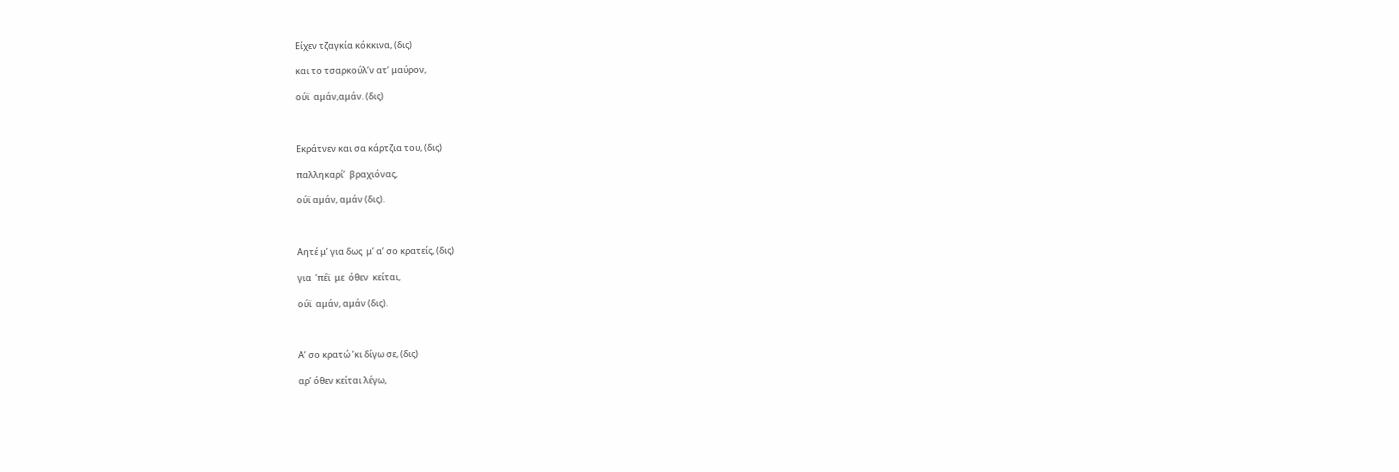Είχεν τζαγκία κόκκινα, (δις)

και το τσαρκούλ’ν ατ’ μαύρον,

ούϊ  αμάν,αμάν. (δις)



Εκράτνεν και σα κάρτζια του, (δις)

παλληκαρί’  βραχιόνας,

ούϊ αμάν, αμάν (δις).



Αητέ μ’ για δως  μ’ α’ σο κρατείς, (δις)

για  ’πέϊ  με  όθεν  κείται,

ούϊ  αμάν, αμάν (δις).



Α’ σο κρατώ ’κι δίγω σε, (δις)

αρ’ όθεν κείται λέγω,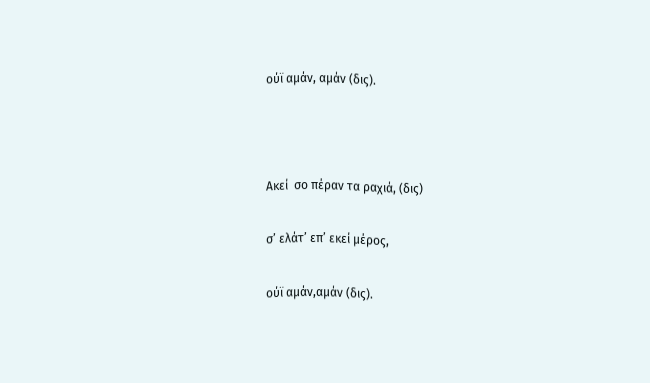ούϊ αμάν, αμάν (δις).



Ακεί  σο πέραν τα ραχιά, (δις)

σ’ ελάτ’ επ’ εκεί μέρος,

ούϊ αμάν,αμάν (δις).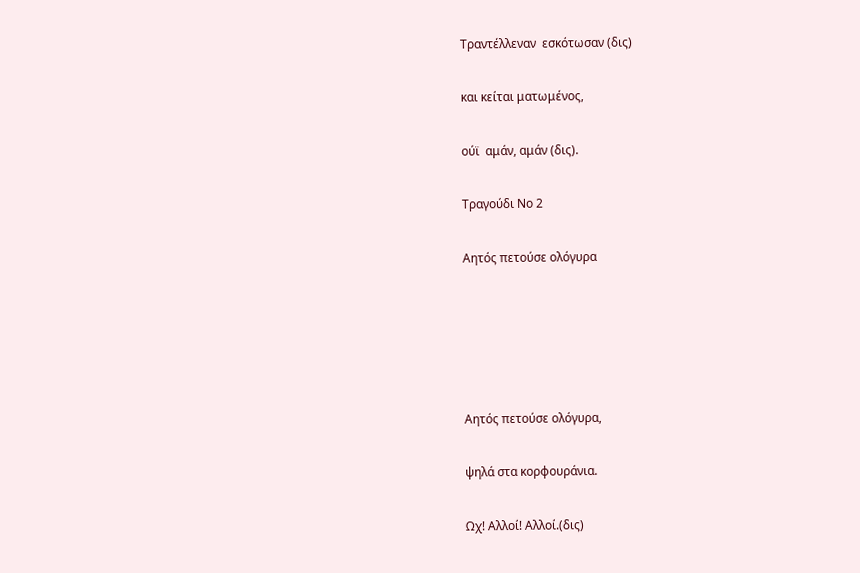Τραντέλλεναν  εσκότωσαν (δις)

και κείται ματωμένος,

ούϊ  αμάν, αμάν (δις).

Τραγούδι Νο 2

Αητός πετούσε ολόγυρα





Αητός πετούσε ολόγυρα,

ψηλά στα κορφουράνια.

Ωχ! Αλλοί! Αλλοί.(δις)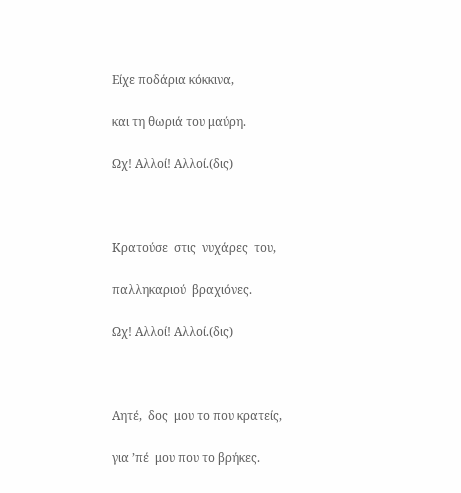Είχε ποδάρια κόκκινα,

και τη θωριά του μαύρη.

Ωχ! Αλλοί! Αλλοί.(δις)



Κρατούσε  στις  νυχάρες  του,

παλληκαριού  βραχιόνες.

Ωχ! Αλλοί! Αλλοί.(δις)



Αητέ,  δος  μου το που κρατείς,

για ’πέ  μου που το βρήκες.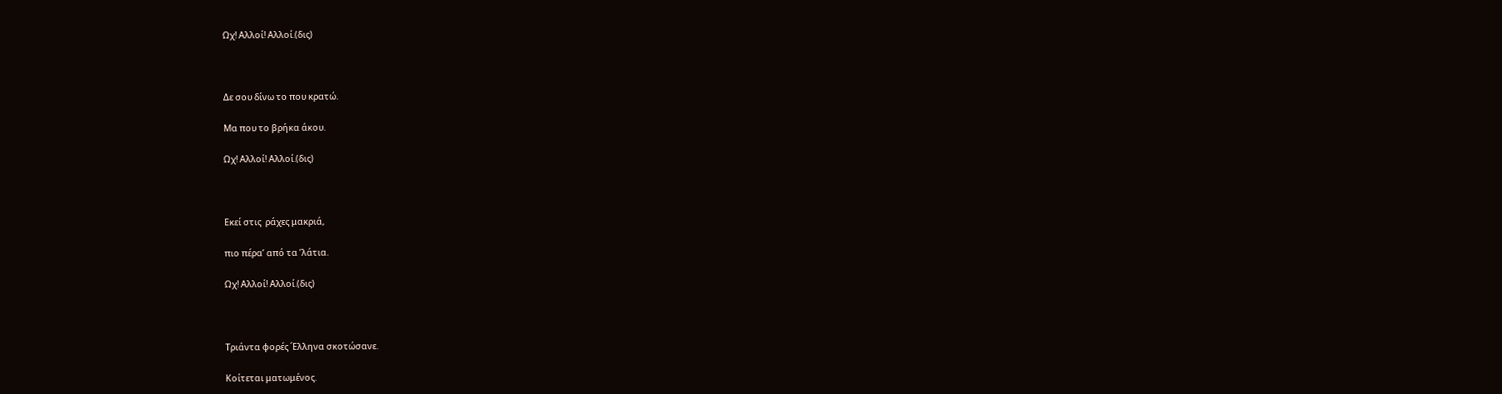Ωχ! Αλλοί! Αλλοί.(δις)



Δε σου δίνω το που κρατώ.

Μα που το βρήκα άκου.

Ωχ! Αλλοί! Αλλοί.(δις)



Εκεί στις  ράχες μακριά,

πιο πέρα’ από τα ’λάτια.

Ωχ! Αλλοί! Αλλοί.(δις)



Τριάντα φορές ΄Ελληνα σκοτώσανε.

Κοίτεται ματωμένος.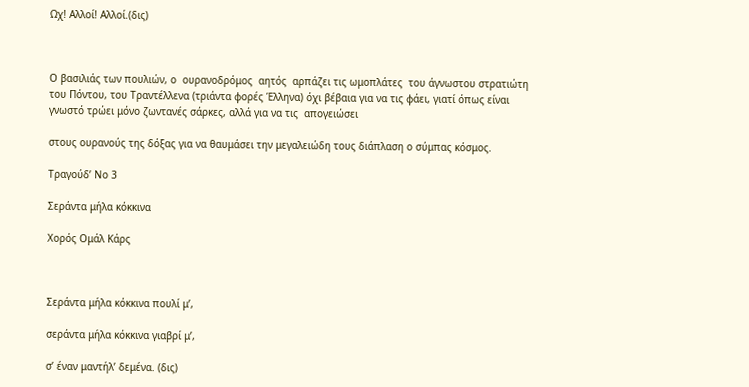Ωχ! Αλλοί! Αλλοί.(δις)



Ο βασιλιάς των πουλιών, ο  ουρανοδρόμος  αητός  αρπάζει τις ωμοπλάτες  του άγνωστου στρατιώτη του Πόντου, του Τραντέλλενα (τριάντα φορές Έλληνα) όχι βέβαια για να τις φάει, γιατί όπως είναι γνωστό τρώει μόνο ζωντανές σάρκες, αλλά για να τις  απογειώσει

στους ουρανούς της δόξας για να θαυμάσει την μεγαλειώδη τους διάπλαση ο σύμπας κόσμος.

Τραγούδ’ Νο 3

Σεράντα μήλα κόκκινα

Χορός Ομάλ Κάρς



Σεράντα μήλα κόκκινα πουλί μ’,

σεράντα μήλα κόκκινα γιαβρί μ’,

σ’ έναν μαντήλ’ δεμένα. (δις)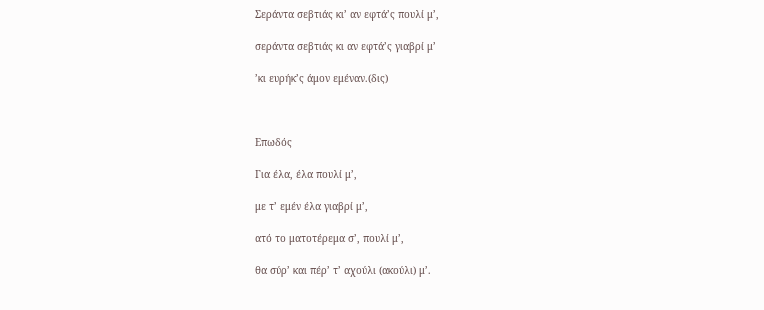Σεράντα σεβτιάς κι’ αν εφτά’ς πουλί μ’,

σεράντα σεβτιάς κι αν εφτά’ς γιαβρί μ’

’κι ευρήκ’ς άμον εμέναν.(δις)



Επωδός

Για έλα, έλα πουλί μ’,

με τ’ εμέν έλα γιαβρί μ’,

ατό το ματοτέρεμα σ’, πουλί μ’,

θα σύρ’ και πέρ’ τ’ αχούλι (ακούλι) μ’.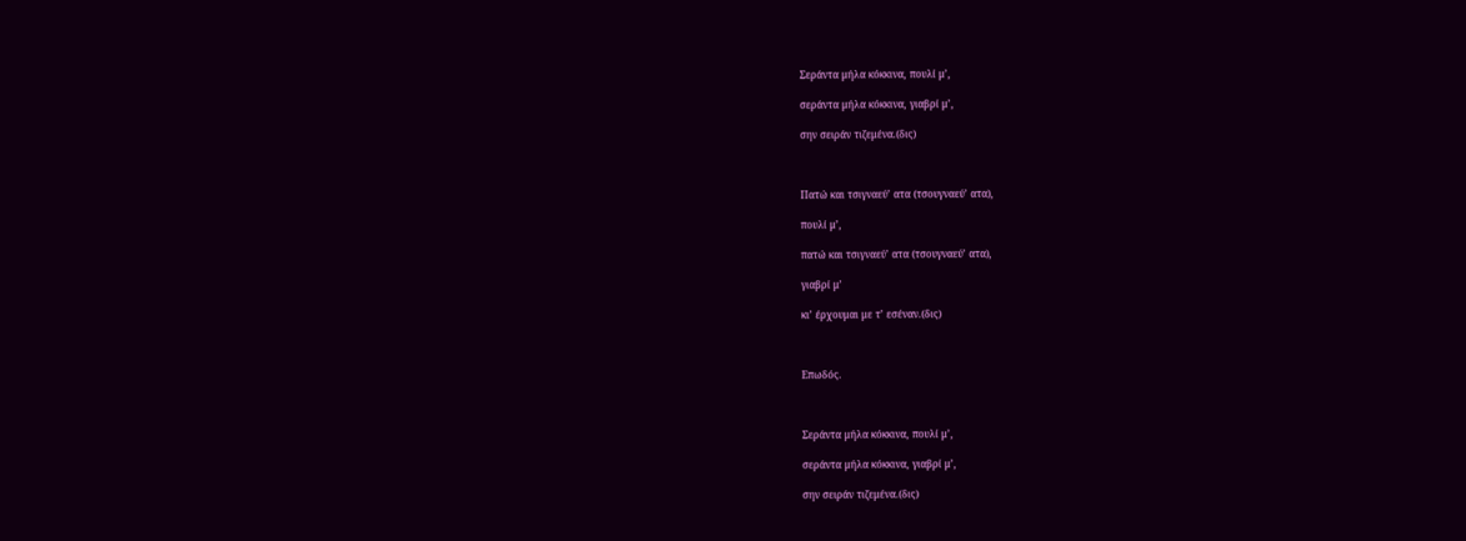Σεράντα μήλα κόκκινα, πουλί μ’,

σεράντα μήλα κόκκινα, γιαβρί μ’,

σην σειράν τιζεμένα.(δις)



Πατώ και τσιγναεύ’ ατα (τσουγναεύ’ ατα),

πουλί μ’,

πατώ και τσιγναεύ’ ατα (τσουγναεύ’ ατα),

γιαβρί μ’

κι’ έρχουμαι με τ’ εσέναν.(δις)



Επωδός.



Σεράντα μήλα κόκκινα, πουλί μ’,

σεράντα μήλα κόκκινα, γιαβρί μ’,

σην σειράν τιζεμένα.(δις)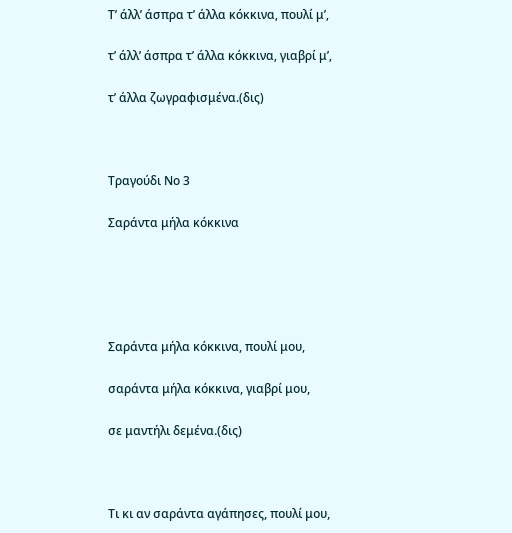Τ’ άλλ’ άσπρα τ’ άλλα κόκκινα, πουλί μ’,

τ’ άλλ’ άσπρα τ’ άλλα κόκκινα, γιαβρί μ’,

τ’ άλλα ζωγραφισμένα.(δις)



Τραγούδι Νο 3

Σαράντα μήλα κόκκινα





Σαράντα μήλα κόκκινα, πουλί μου,

σαράντα μήλα κόκκινα, γιαβρί μου,

σε μαντήλι δεμένα.(δις)



Τι κι αν σαράντα αγάπησες, πουλί μου,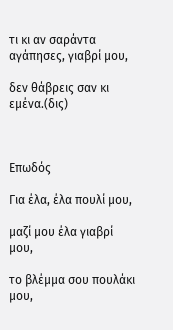τι κι αν σαράντα αγάπησες, γιαβρί μου,

δεν θάβρεις σαν κι εμένα.(δις)



Επωδός

Για έλα, έλα πουλί μου,

μαζί μου έλα γιαβρί μου,

το βλέμμα σου πουλάκι μου,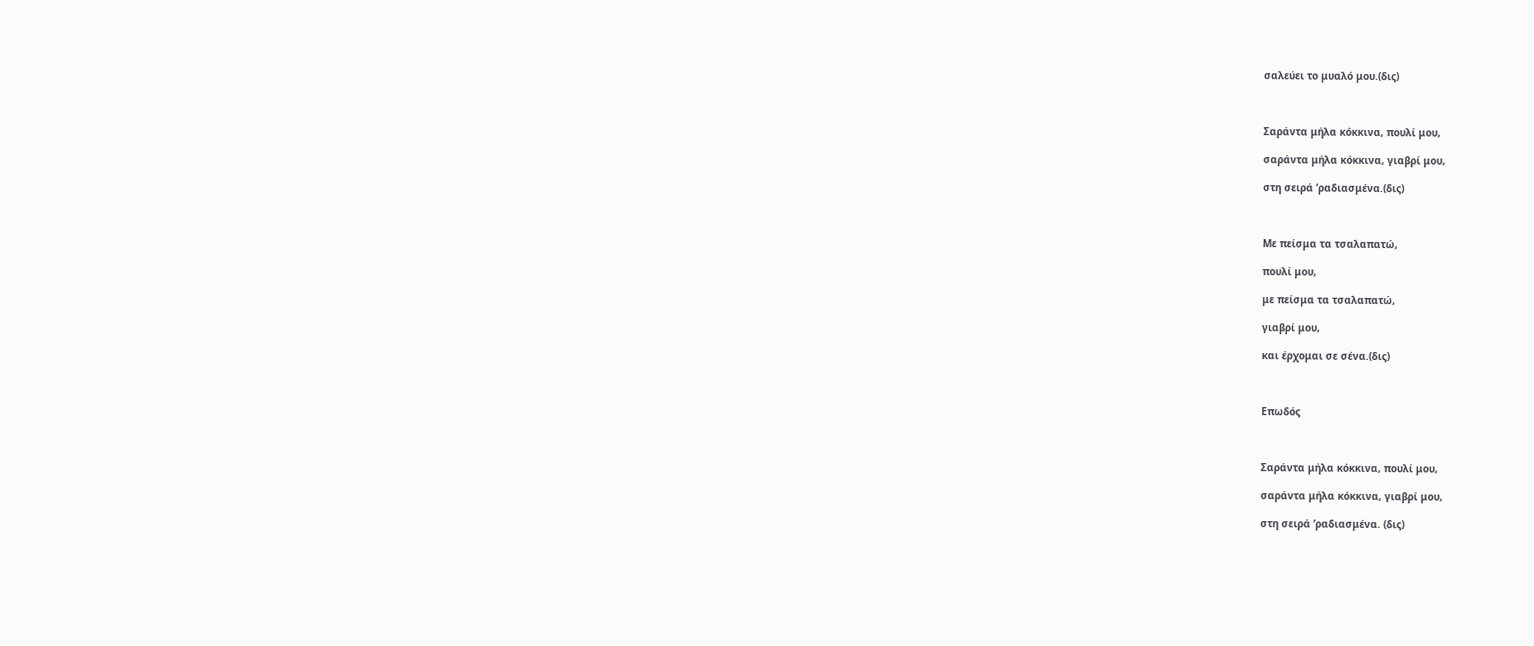σαλεύει το μυαλό μου.(δις)



Σαράντα μήλα κόκκινα, πουλί μου,

σαράντα μήλα κόκκινα, γιαβρί μου,

στη σειρά ’ραδιασμένα.(δις)



Με πείσμα τα τσαλαπατώ,

πουλί μου,

με πείσμα τα τσαλαπατώ,

γιαβρί μου,

και έρχομαι σε σένα.(δις)



Επωδός



Σαράντα μήλα κόκκινα, πουλί μου,

σαράντα μήλα κόκκινα, γιαβρί μου,

στη σειρά ’ραδιασμένα. (δις)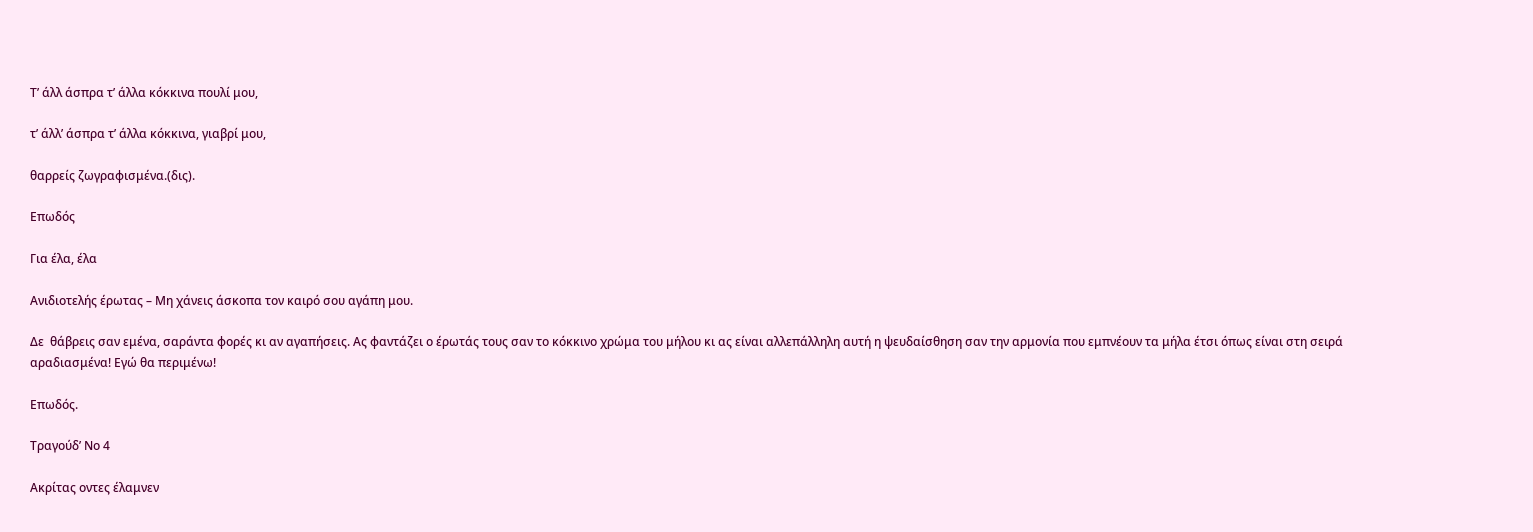Τ’ άλλ άσπρα τ’ άλλα κόκκινα πουλί μου,

τ’ άλλ’ άσπρα τ’ άλλα κόκκινα, γιαβρί μου,

θαρρείς ζωγραφισμένα.(δις).

Επωδός

Για έλα, έλα

Ανιδιοτελής έρωτας – Μη χάνεις άσκοπα τον καιρό σου αγάπη μου.

Δε  θάβρεις σαν εμένα, σαράντα φορές κι αν αγαπήσεις. Ας φαντάζει ο έρωτάς τους σαν το κόκκινο χρώμα του μήλου κι ας είναι αλλεπάλληλη αυτή η ψευδαίσθηση σαν την αρμονία που εμπνέουν τα μήλα έτσι όπως είναι στη σειρά αραδιασμένα! Εγώ θα περιμένω!

Επωδός.

Τραγούδ’ Νο 4

Ακρίτας οντες έλαμνεν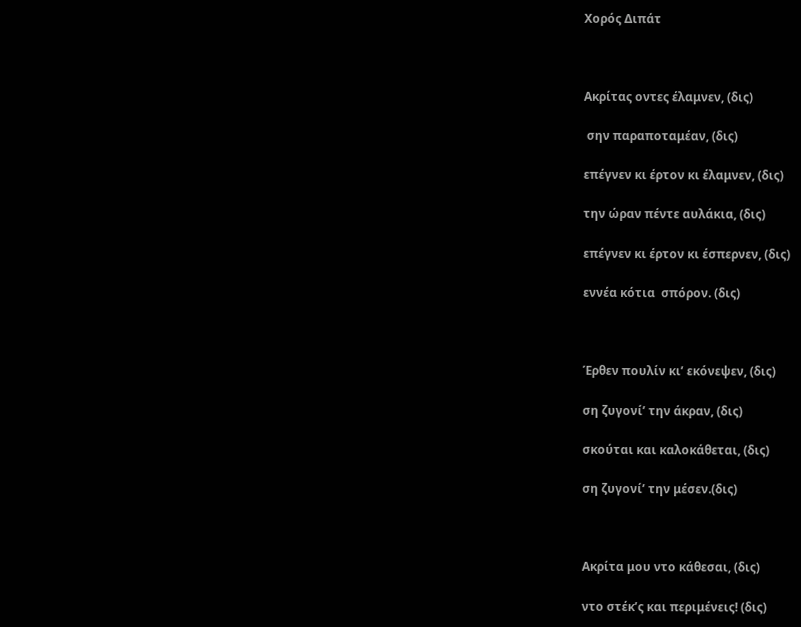Χορός Διπάτ



Ακρίτας οντες έλαμνεν, (δις)

 σην παραποταμέαν, (δις)

επέγνεν κι έρτον κι έλαμνεν, (δις)

την ώραν πέντε αυλάκια, (δις)

επέγνεν κι έρτον κι έσπερνεν, (δις)

εννέα κότια  σπόρον. (δις)



Έρθεν πουλίν κι’ εκόνεψεν, (δις)

ση ζυγονί’ την άκραν, (δις)

σκούται και καλοκάθεται, (δις)

ση ζυγονί’ την μέσεν.(δις)



Ακρίτα μου ντο κάθεσαι, (δις)

ντο στέκ’ς και περιμένεις! (δις)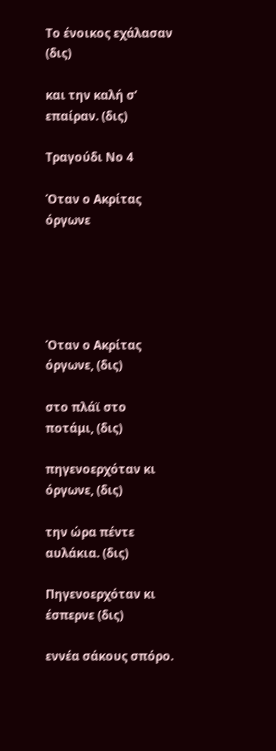Το ένοικος εχάλασαν (δις)

και την καλή σ’ επαίραν. (δις)

Τραγούδι Νο 4

Όταν ο Ακρίτας όργωνε





Όταν ο Ακρίτας όργωνε, (δις)

στο πλάϊ στο ποτάμι, (δις)

πηγενοερχόταν κι όργωνε, (δις)

την ώρα πέντε αυλάκια. (δις)

Πηγενοερχόταν κι έσπερνε (δις)

εννέα σάκους σπόρο.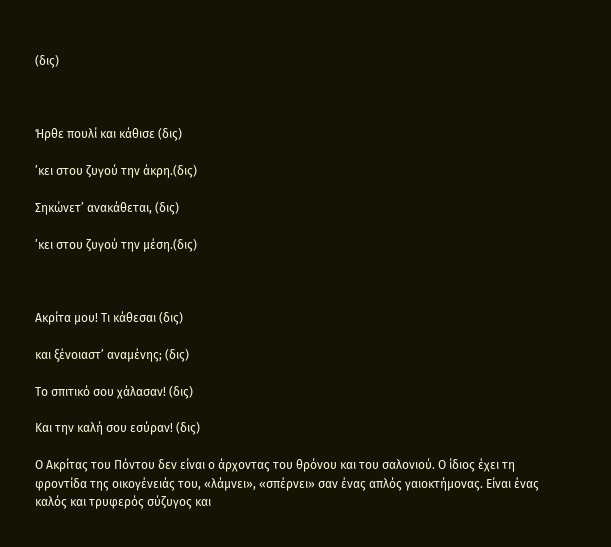(δις)



Ήρθε πουλί και κάθισε (δις)

’κει στου ζυγού την άκρη.(δις)

Σηκώνετ’ ανακάθεται, (δις)

’κει στου ζυγού την μέση.(δις)



Ακρίτα μου! Τι κάθεσαι (δις)

και ξένοιαστ’ αναμένης; (δις)

Το σπιτικό σου χάλασαν! (δις)

Και την καλή σου εσύραν! (δις)

Ο Ακρίτας του Πόντου δεν είναι ο άρχοντας του θρόνου και του σαλονιού. Ο ίδιος έχει τη φροντίδα της οικογένειάς του, «λάμνει», «σπέρνει» σαν ένας απλός γαιοκτήμονας. Είναι ένας καλός και τρυφερός σύζυγος και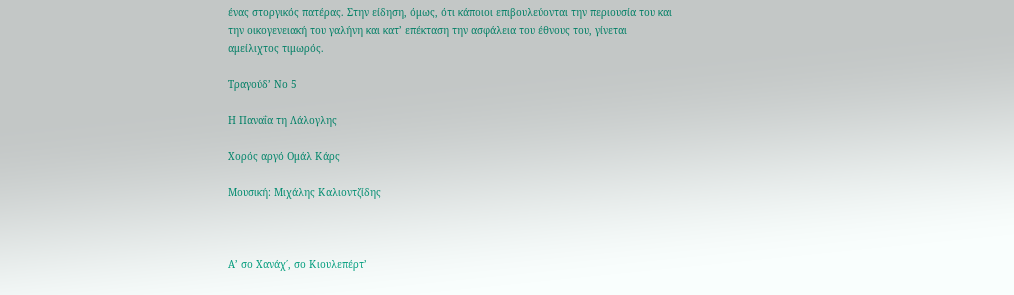ένας στοργικός πατέρας. Στην είδηση, όμως, ότι κάποιοι επιβουλεύονται την περιουσία του και την οικογενειακή του γαλήνη και κατ’ επέκταση την ασφάλεια του έθνους του, γίνεται αμείλιχτος τιμωρός.

Τραγούδ’ Νο 5

Η Παναΐα τη Λάλογλης

Χορός αργό Ομάλ Κάρς

Μουσική: Μιχάλης Καλιοντζίδης



Α’ σο Χανάχ΄, σο Κιουλεπέρτ’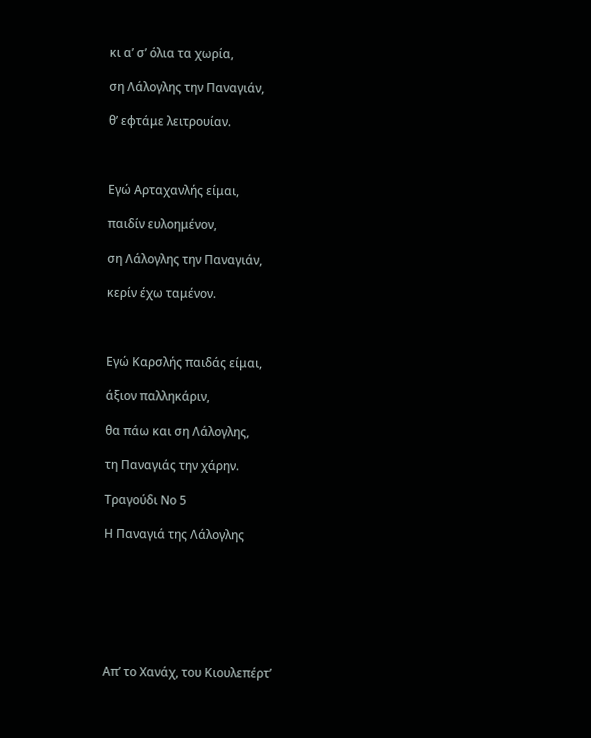κι α’ σ’ όλια τα χωρία,

ση Λάλογλης την Παναγιάν,

θ’ εφτάμε λειτρουίαν.



Εγώ Αρταχανλής είμαι,

παιδίν ευλοημένον,

ση Λάλογλης την Παναγιάν,

κερίν έχω ταμένον.



Εγώ Καρσλής παιδάς είμαι,

άξιον παλληκάριν,

θα πάω και ση Λάλογλης,

τη Παναγιάς την χάρην.

Τραγούδι Νο 5

Η Παναγιά της Λάλογλης







Απ’ το Χανάχ, του Κιουλεπέρτ’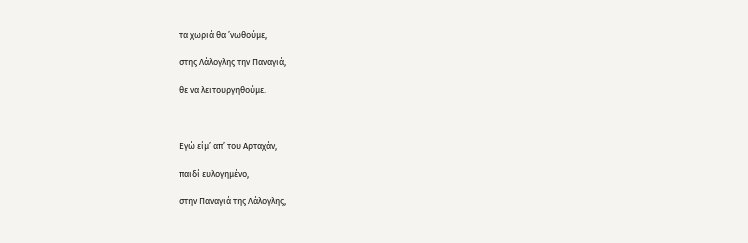τα χωριά θα ’νωθούμε,

στης Λάλογλης την Παναγιά,

θε να λειτουργηθούμε.



Εγώ είμ’ απ’ του Αρταχάν,

παιδί ευλογημένο,

στην Παναγιά της Λάλογλης,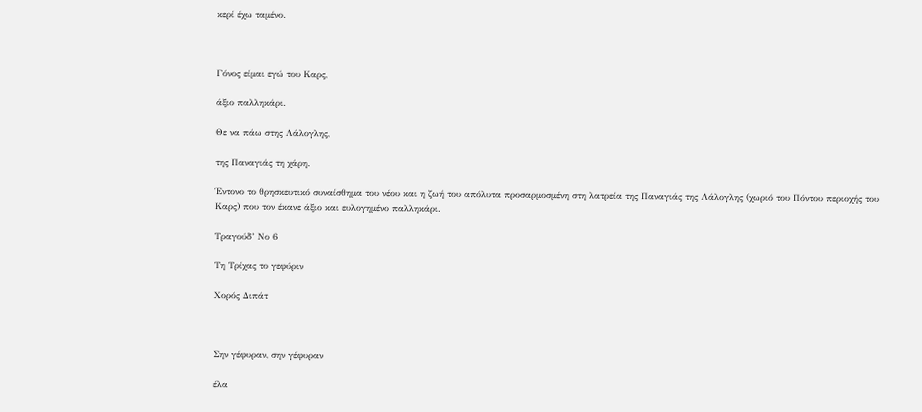κερί έχω ταμένο.



Γόνος είμαι εγώ του Καρς,

άξιο παλληκάρι.

Θε να πάω στης Λάλογλης,

της Παναγιάς τη χάρη.

Έντονο το θρησκευτικό συναίσθημα του νέου και η ζωή του απόλυτα προσαρμοσμένη στη λατρεία της Παναγιάς της Λάλογλης (χωριό του Πόντου περιοχής του Καρς) που τον έκανε άξιο και ευλογημένο παλληκάρι.

Τραγούδ’ Νο 6

Τη Τρίχας το γεφύριν

Χορός Διπάτ



Σην γέφυραν, σην γέφυραν

έλα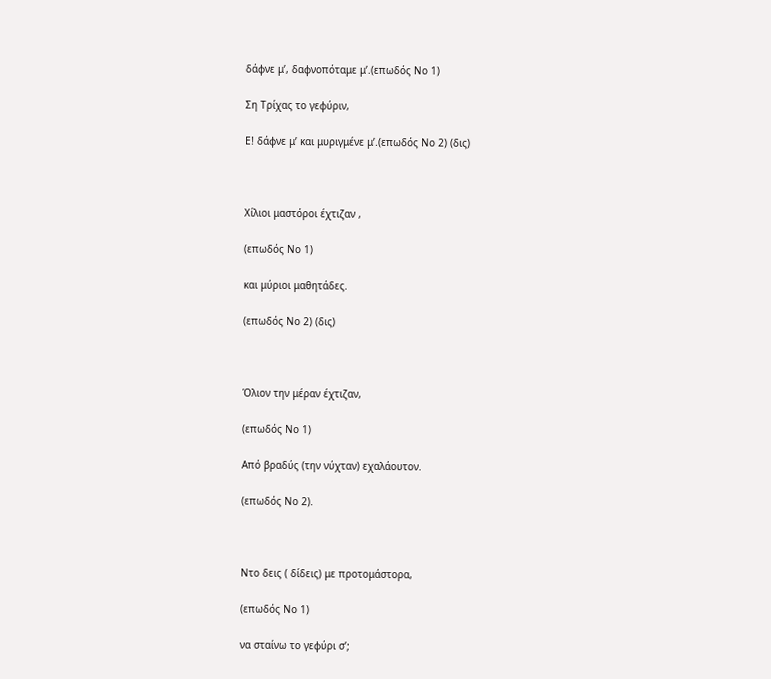δάφνε μ’, δαφνοπόταμε μ’.(επωδός Νο 1)

Ση Τρίχας το γεφύριν,

Ε! δάφνε μ’ και μυριγμένε μ’.(επωδός Νο 2) (δις)



Χίλιοι μαστόροι έχτιζαν ,

(επωδός Νο 1)

και μύριοι μαθητάδες.

(επωδός Νο 2) (δις)



Όλιον την μέραν έχτιζαν,

(επωδός Νο 1)

Από βραδύς (την νύχταν) εχαλάουτον.

(επωδός Νο 2).



Ντο δεις ( δίδεις) με προτομάστορα,

(επωδός Νο 1)

να σταίνω το γεφύρι σ’;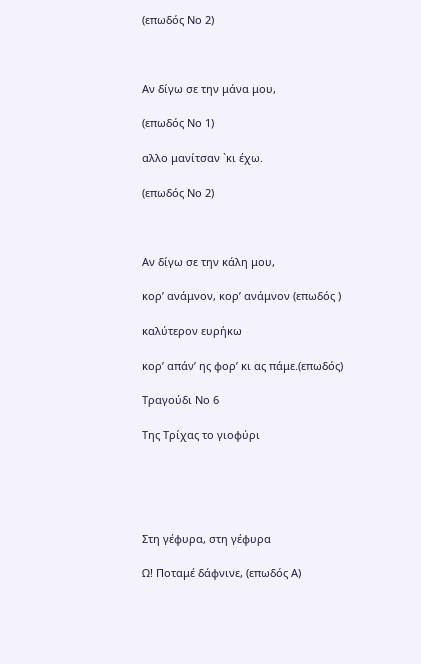(επωδός Νο 2)



Αν δίγω σε την μάνα μου,

(επωδός Νο 1)

αλλο μανίτσαν `κι έχω.

(επωδός Νο 2)



Αν δίγω σε την κάλη μου,

κορ’ ανάμνον, κορ’ ανάμνον (επωδός )

καλύτερον ευρήκω

κορ’ απάν’ ης φορ’ κι ας πάμε.(επωδός)

Τραγούδι Νο 6

Της Τρίχας το γιοφύρι





Στη γέφυρα, στη γέφυρα

Ω! Ποταμέ δάφνινε, (επωδός Α)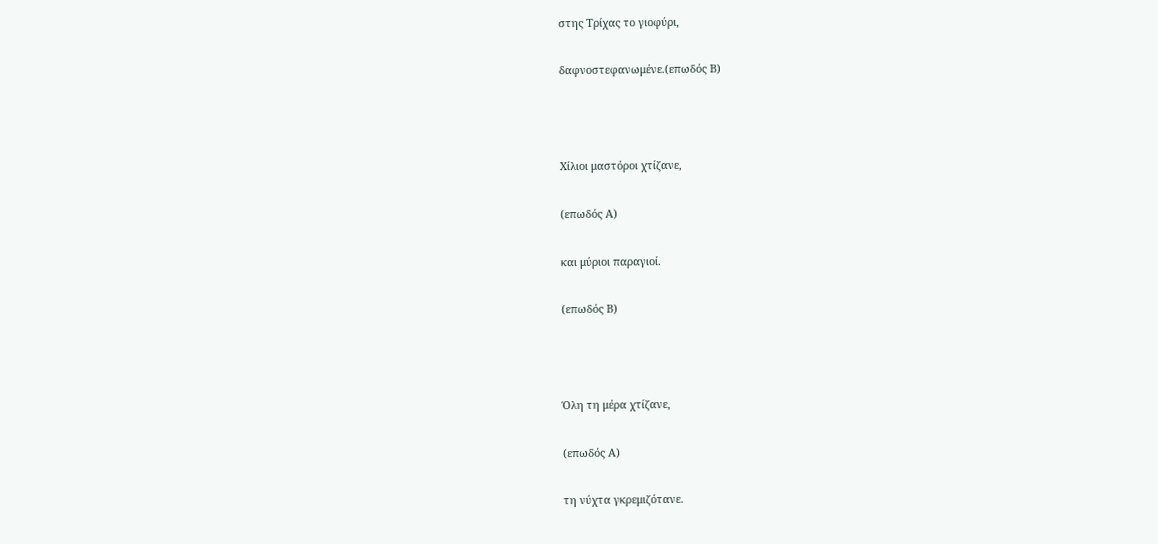στης Τρίχας το γιοφύρι,

δαφνοστεφανωμένε.(επωδός Β)



Χίλιοι μαστόροι χτίζανε,

(επωδός Α)

και μύριοι παραγιοί.

(επωδός Β)



Όλη τη μέρα χτίζανε,

(επωδός Α)

τη νύχτα γκρεμιζότανε.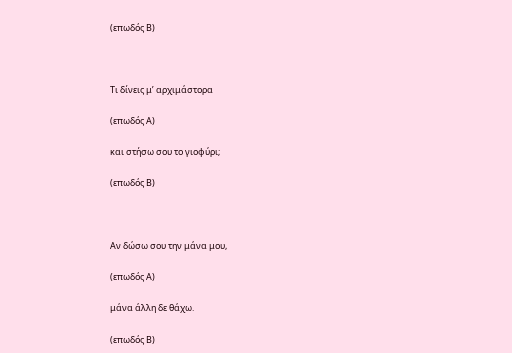(επωδός Β)



Τι δίνεις μ’ αρχιμάστορα

(επωδός Α)

και στήσω σου το γιοφύρι;

(επωδός Β)



Αν δώσω σου την μάνα μου,

(επωδός Α)

μάνα άλλη δε θάχω.

(επωδός Β)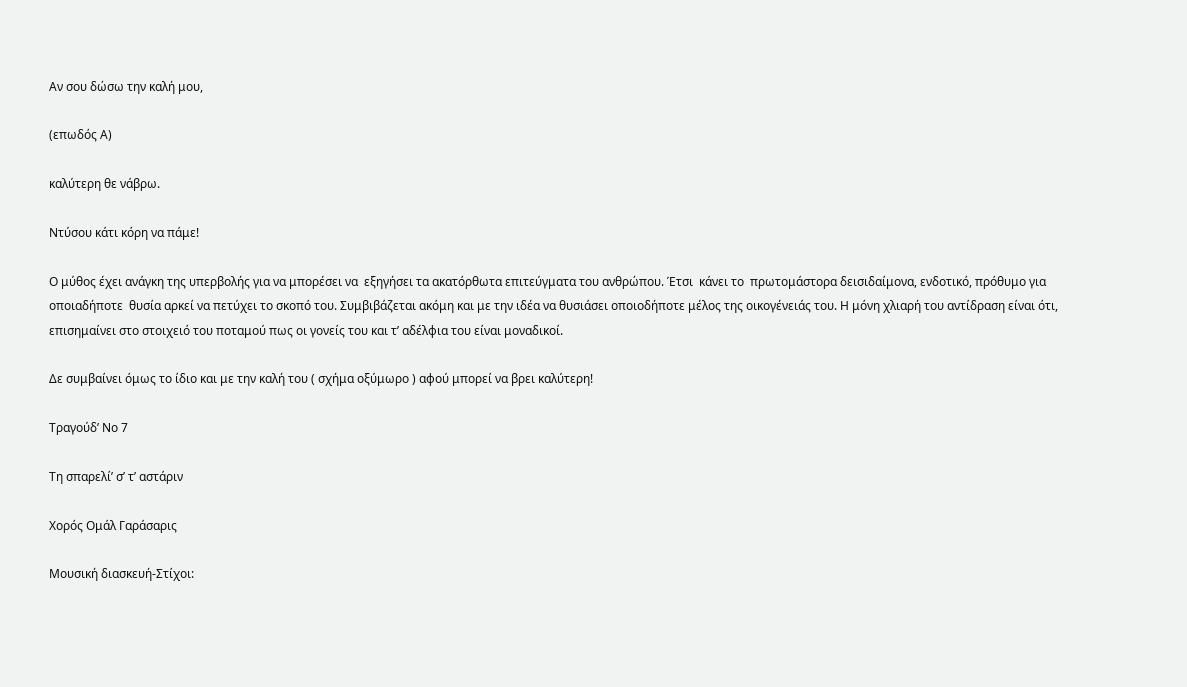Αν σου δώσω την καλή μου,

(επωδός Α)

καλύτερη θε νάβρω.

Ντύσου κάτι κόρη να πάμε!

Ο μύθος έχει ανάγκη της υπερβολής για να μπορέσει να  εξηγήσει τα ακατόρθωτα επιτεύγματα του ανθρώπου. Έτσι  κάνει το  πρωτομάστορα δεισιδαίμονα, ενδοτικό, πρόθυμο για οποιαδήποτε  θυσία αρκεί να πετύχει το σκοπό του. Συμβιβάζεται ακόμη και με την ιδέα να θυσιάσει οποιοδήποτε μέλος της οικογένειάς του. Η μόνη χλιαρή του αντίδραση είναι ότι, επισημαίνει στο στοιχειό του ποταμού πως οι γονείς του και τ’ αδέλφια του είναι μοναδικοί.

Δε συμβαίνει όμως το ίδιο και με την καλή του ( σχήμα οξύμωρο ) αφού μπορεί να βρει καλύτερη!

Τραγούδ’ Νο 7

Τη σπαρελί’ σ’ τ’ αστάριν

Χορός Ομάλ Γαράσαρις

Μουσική διασκευή-Στίχοι: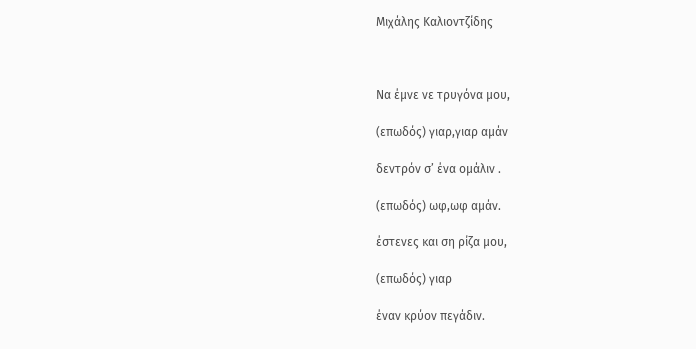Μιχάλης Καλιοντζίδης



Να έμνε νε τρυγόνα μου,

(επωδός) γιαρ,γιαρ αμάν

δεντρόν σ’ ένα ομάλιν .

(επωδός) ωφ,ωφ αμάν.

έστενες και ση ρίζα μου,

(επωδός) γιαρ

έναν κρύον πεγάδιν.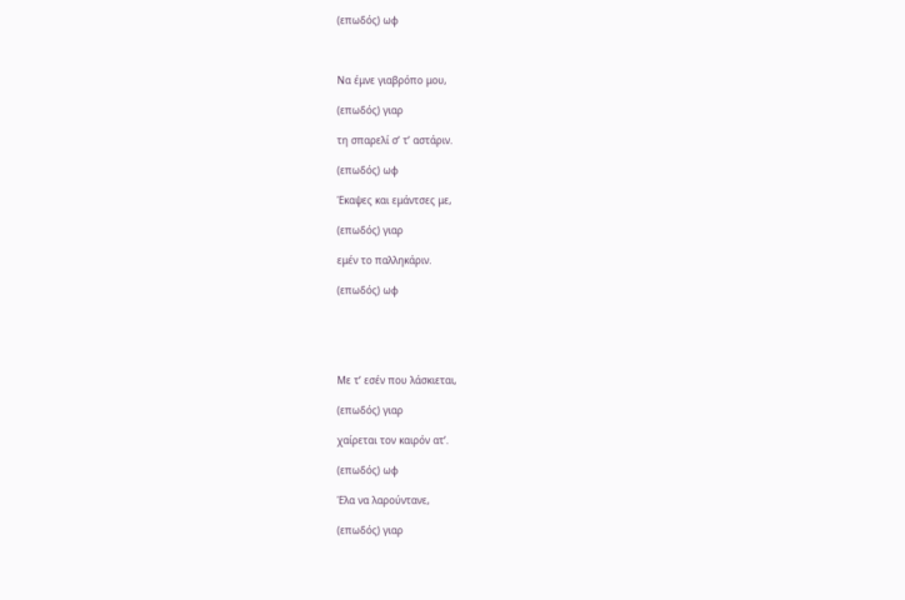(επωδός) ωφ



Να έμνε γιαβρόπο μου,

(επωδός) γιαρ

τη σπαρελί σ’ τ’ αστάριν.

(επωδός) ωφ

Έκαψες και εμάντσες με,

(επωδός) γιαρ

εμέν το παλληκάριν.

(επωδός) ωφ





Με τ’ εσέν που λάσκιεται,

(επωδός) γιαρ

χαίρεται τον καιρόν ατ’.

(επωδός) ωφ

Έλα να λαρούντανε,

(επωδός) γιαρ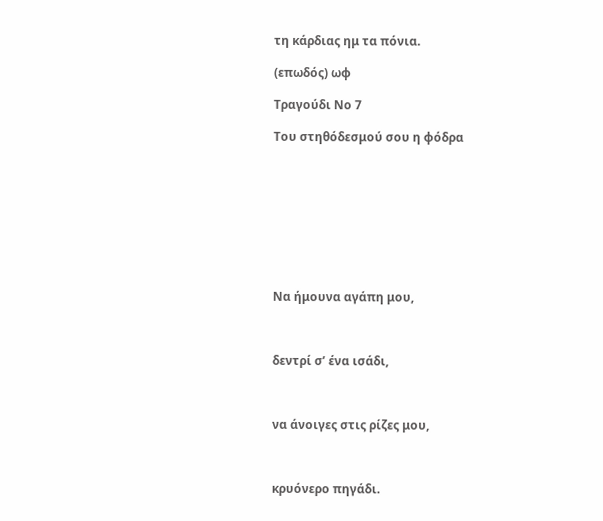τη κάρδιας ημ τα πόνια.

(επωδός) ωφ

Τραγούδι Νο 7

Του στηθόδεσμού σου η φόδρα









Να ήμουνα αγάπη μου,



δεντρί σ’ ένα ισάδι,



να άνοιγες στις ρίζες μου,



κρυόνερο πηγάδι.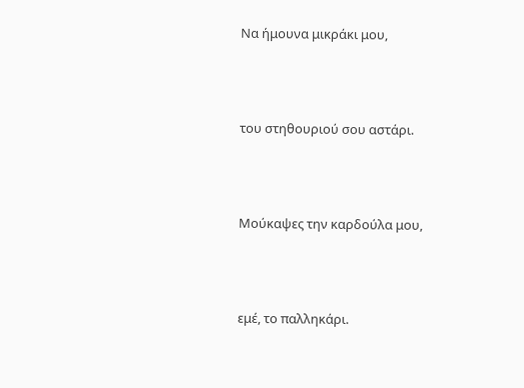Να ήμουνα μικράκι μου,



του στηθουριού σου αστάρι.



Μούκαψες την καρδούλα μου,



εμέ, το παλληκάρι.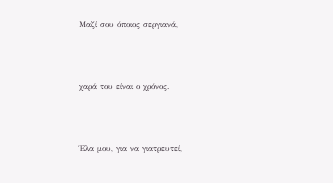Μαζί σου όποιος σεργιανά,



χαρά του είναι ο χρόνος.



Έλα μου, για να γιατρευτεί,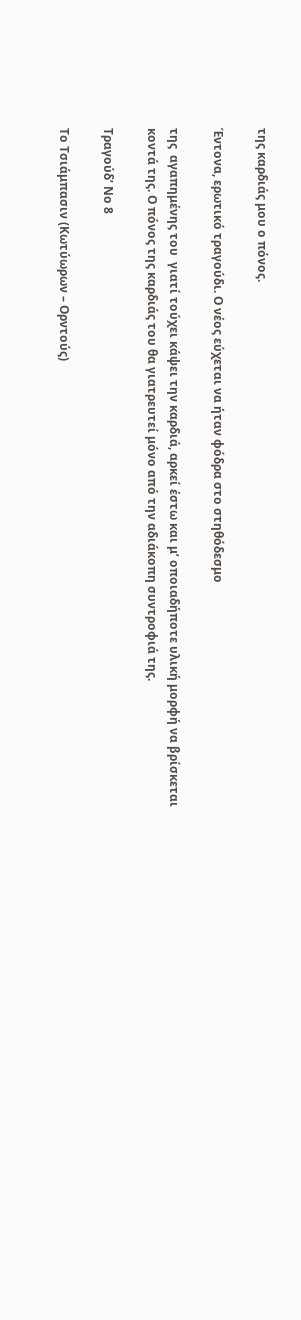της καρδιάς μου ο πόνος.

Έντονα, ερωτικό τραγούδι. Ο νέος εύχεται να ήταν φόδρα στο στηθόδεσμο

της  αγαπημένης του  γιατί τούχει κάψει την καρδιά, αρκεί έστω και μ’ οποιαδήποτε υλική μορφή να βρίσκεται κοντά της. Ο πόνος της καρδιάς του θα γιατρευτεί μόνο από την αδιάκοπη συντροφιά της.

Τραγούδ’ Νο 8

Το Τσιάμπασιν (Κωτύωρων – Ορντούς)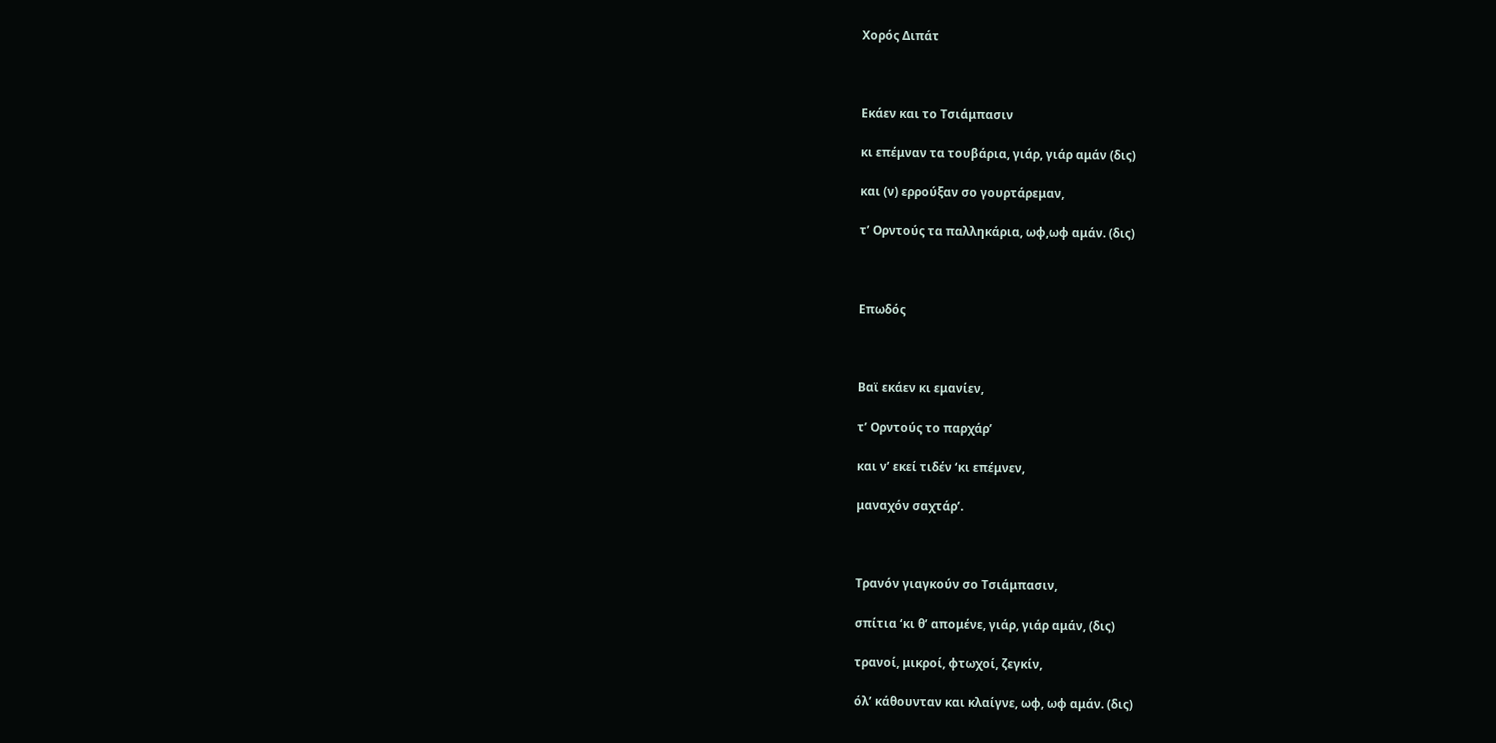Χορός Διπάτ



Εκάεν και το Τσιάμπασιν

κι επέμναν τα τουβάρια, γιάρ, γιάρ αμάν (δις)

και (ν) ερρούξαν σο γουρτάρεμαν,

τ’ Ορντούς τα παλληκάρια, ωφ,ωφ αμάν. (δις)



Επωδός



Βαϊ εκάεν κι εμανίεν,

τ’ Ορντούς το παρχάρ’

και ν’ εκεί τιδέν ‘κι επέμνεν,

μαναχόν σαχτάρ’.



Τρανόν γιαγκούν σο Τσιάμπασιν,

σπίτια ‘κι θ’ απομένε, γιάρ, γιάρ αμάν, (δις)

τρανοί, μικροί, φτωχοί, ζεγκίν,

όλ’ κάθουνταν και κλαίγνε, ωφ, ωφ αμάν. (δις)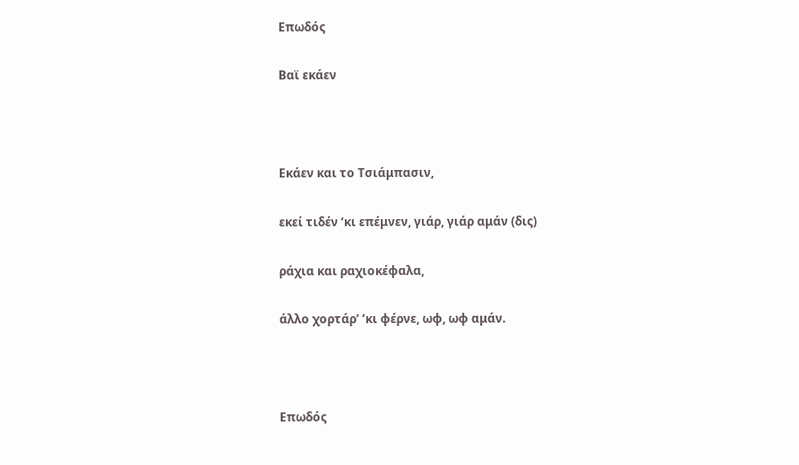Επωδός

Βαϊ εκάεν



Εκάεν και το Τσιάμπασιν,

εκεί τιδέν ‘κι επέμνεν, γιάρ, γιάρ αμάν (δις)

ράχια και ραχιοκέφαλα,

άλλο χορτάρ’ ’κι φέρνε, ωφ, ωφ αμάν.



Επωδός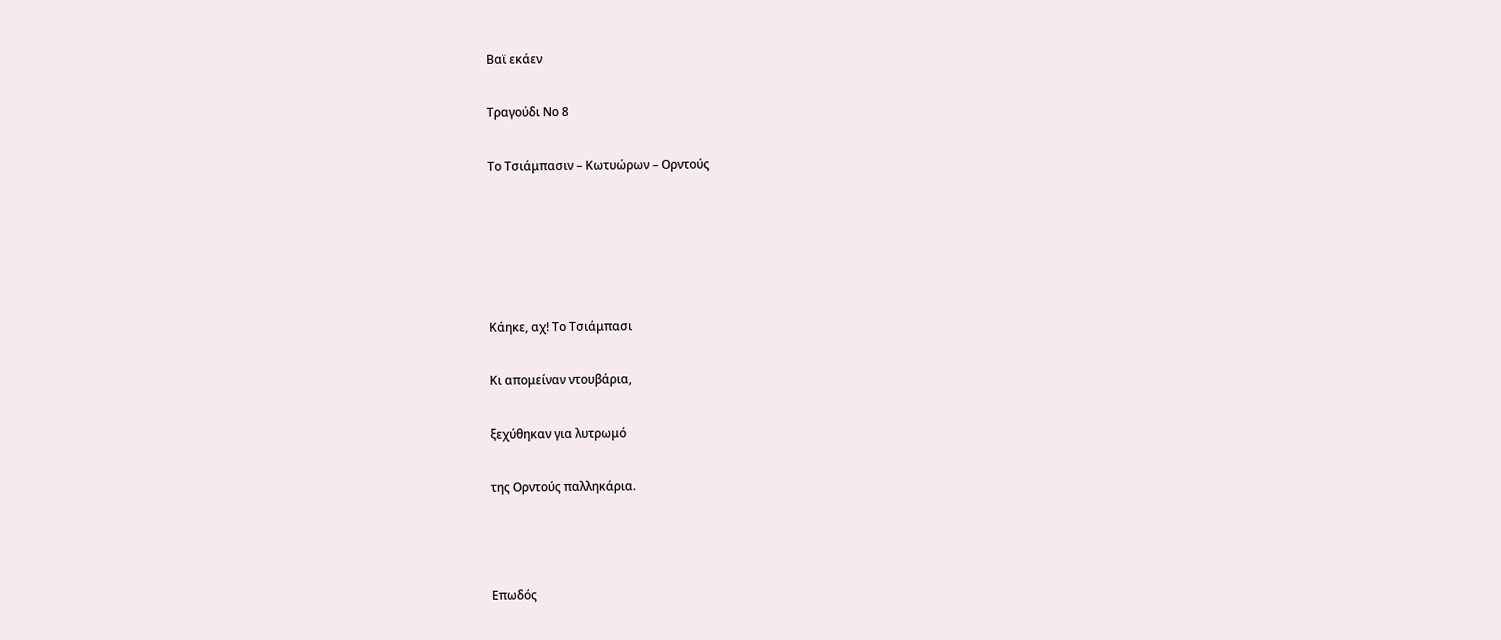Βαϊ εκάεν

Τραγούδι Νο 8

Το Τσιάμπασιν – Κωτυώρων – Ορντούς





Κάηκε, αχ! Το Τσιάμπασι

Κι απομείναν ντουβάρια,

ξεχύθηκαν για λυτρωμό

της Ορντούς παλληκάρια.



Επωδός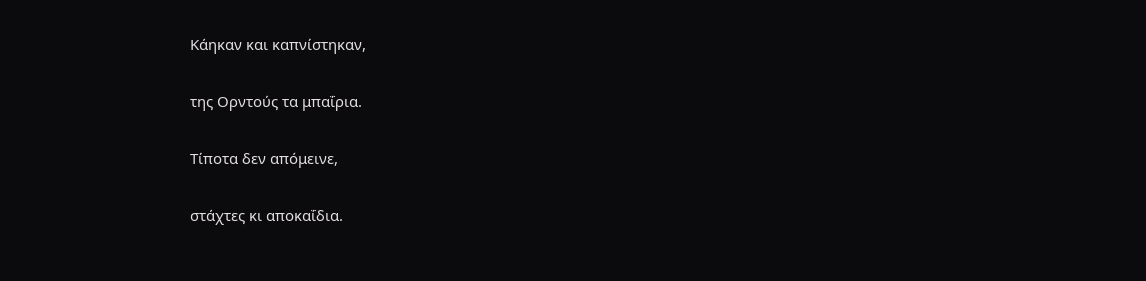Κάηκαν και καπνίστηκαν,

της Ορντούς τα μπαΐρια.

Τίποτα δεν απόμεινε,

στάχτες κι αποκαΐδια.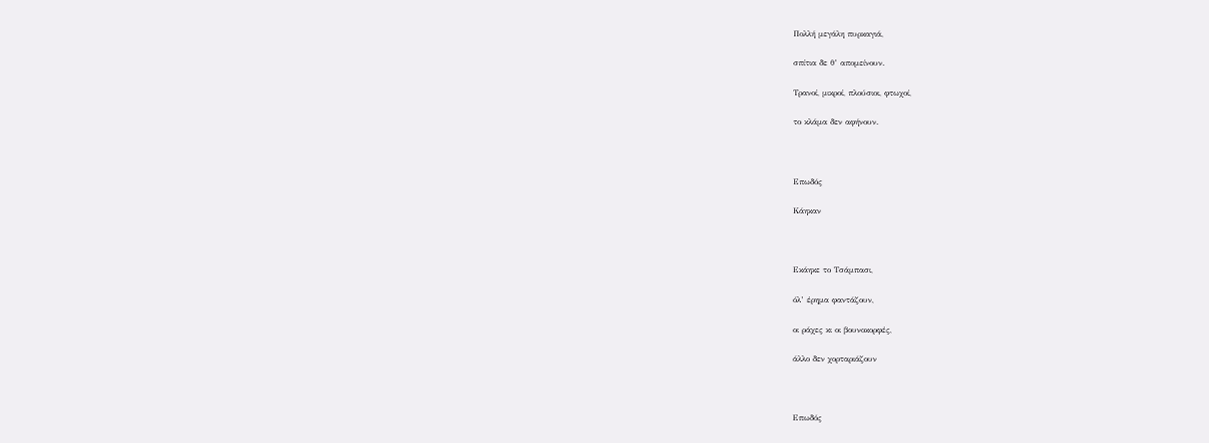Πολλή μεγάλη πυρκαγιά,

σπίτια δε θ’ απομείνουν.

Τρανοί, μικροί, πλούσιοι, φτωχοί,

το κλάμα δεν αφήνουν.



Επωδός

Κάηκαν



Εκάηκε το Τσάμπασι,

όλ’ έρημα φαντάζουν,

οι ράχες κι οι βουνοκορφές,

άλλο δεν χορταριάζουν



Επωδός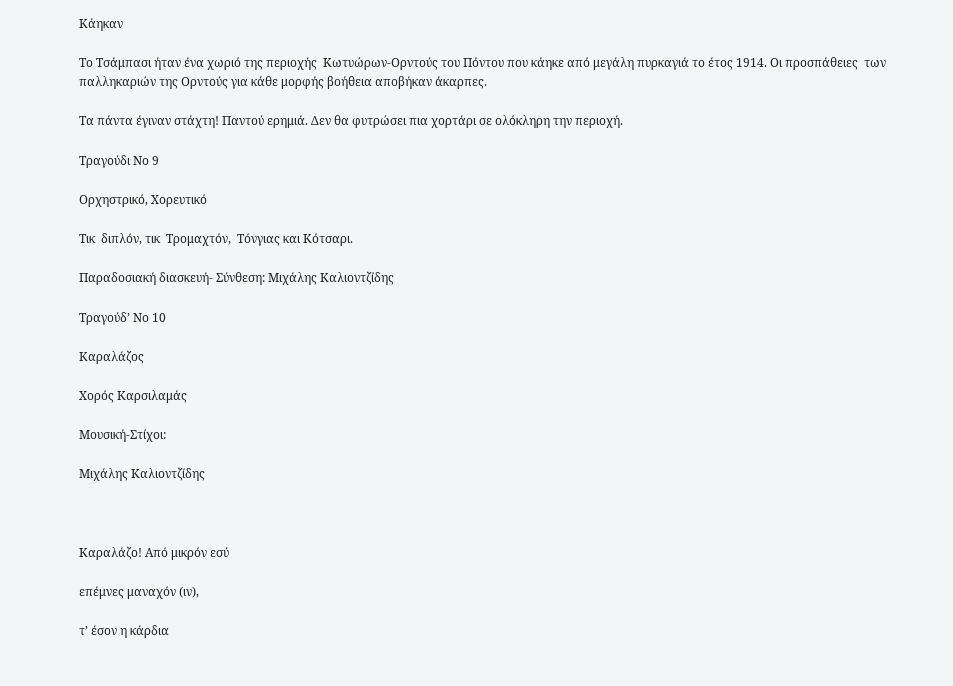Κάηκαν

Το Τσάμπασι ήταν ένα χωριό της περιοχής  Κωτυώρων-Ορντούς του Πόντου που κάηκε από μεγάλη πυρκαγιά το έτος 1914. Οι προσπάθειες  των παλληκαριών της Ορντούς για κάθε μορφής βοήθεια αποβήκαν άκαρπες.

Τα πάντα έγιναν στάχτη! Παντού ερημιά. Δεν θα φυτρώσει πια χορτάρι σε ολόκληρη την περιοχή.

Τραγούδι Νο 9

Ορχηστρικό, Χορευτικό

Τικ  διπλόν, τικ  Τρομαχτόν,  Τόνγιας και Κότσαρι.

Παραδοσιακή διασκευή- Σύνθεση: Μιχάλης Καλιοντζίδης

Τραγούδ’ Νο 10

Καραλάζος

Χορός Καρσιλαμάς

Μουσική-Στίχοι:

Μιχάλης Καλιοντζίδης



Καραλάζο! Από μικρόν εσύ

επέμνες μαναχόν (ιν),

τ’ έσον η κάρδια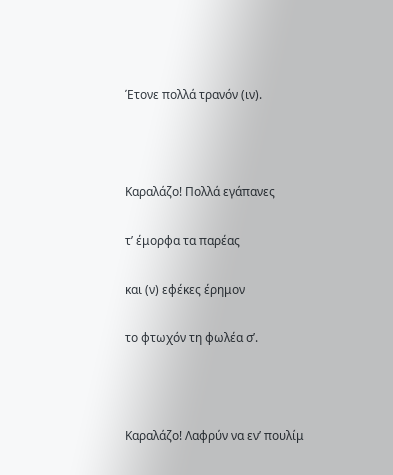Έτονε πολλά τρανόν (ιν).



Καραλάζο! Πολλά εγάπανες

τ’ έμορφα τα παρέας

και (ν) εφέκες έρημον

το φτωχόν τη φωλέα σ’.



Καραλάζο! Λαφρύν να εν’ πουλίμ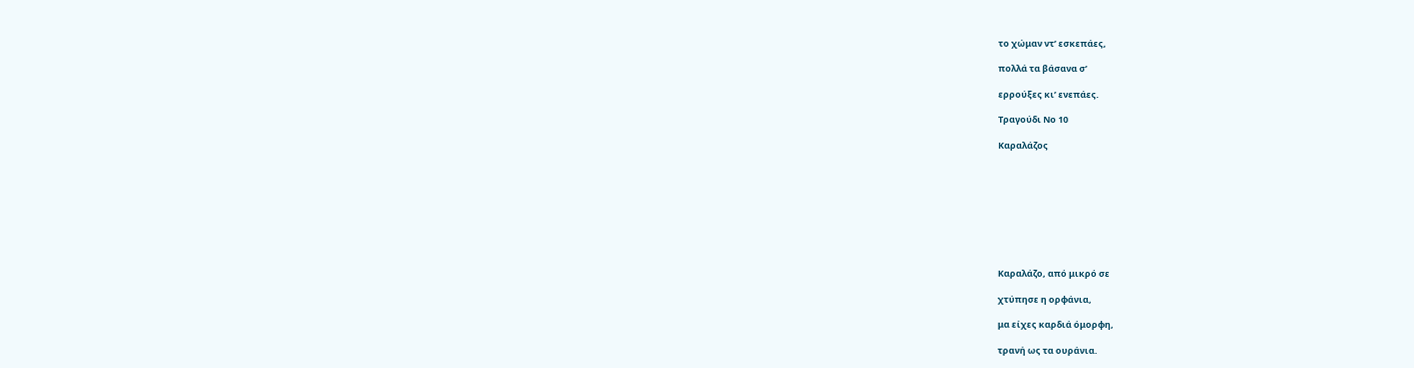το χώμαν ντ’ εσκεπάες,

πολλά τα βάσανα σ’

ερρούξες κι’ ενεπάες.

Τραγούδι Νο 10

Καραλάζος









Καραλάζο, από μικρό σε

χτύπησε η ορφάνια,

μα είχες καρδιά όμορφη,

τρανή ως τα ουράνια.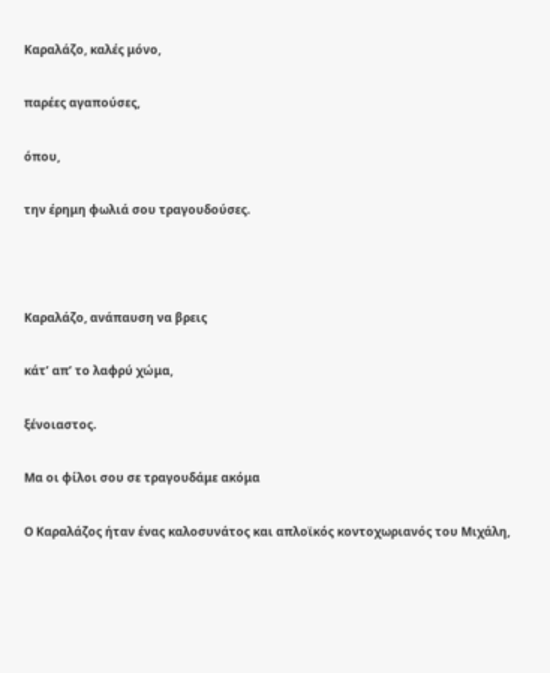Καραλάζο, καλές μόνο,

παρέες αγαπούσες,

όπου,

την έρημη φωλιά σου τραγουδούσες.



Καραλάζο, ανάπαυση να βρεις

κάτ’ απ’ το λαφρύ χώμα,

ξένοιαστος.

Μα οι φίλοι σου σε τραγουδάμε ακόμα

Ο Καραλάζος ήταν ένας καλοσυνάτος και απλοϊκός κοντοχωριανός του Μιχάλη,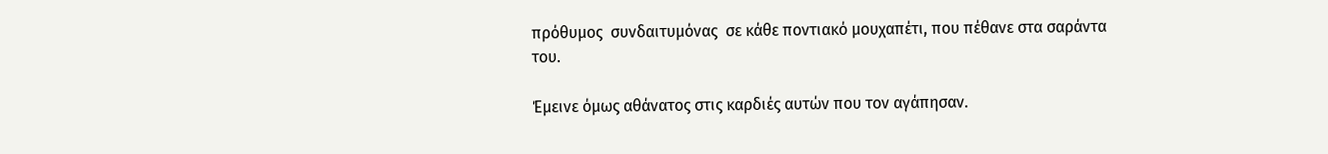πρόθυμος  συνδαιτυμόνας  σε κάθε ποντιακό μουχαπέτι, που πέθανε στα σαράντα του.

Έμεινε όμως αθάνατος στις καρδιές αυτών που τον αγάπησαν.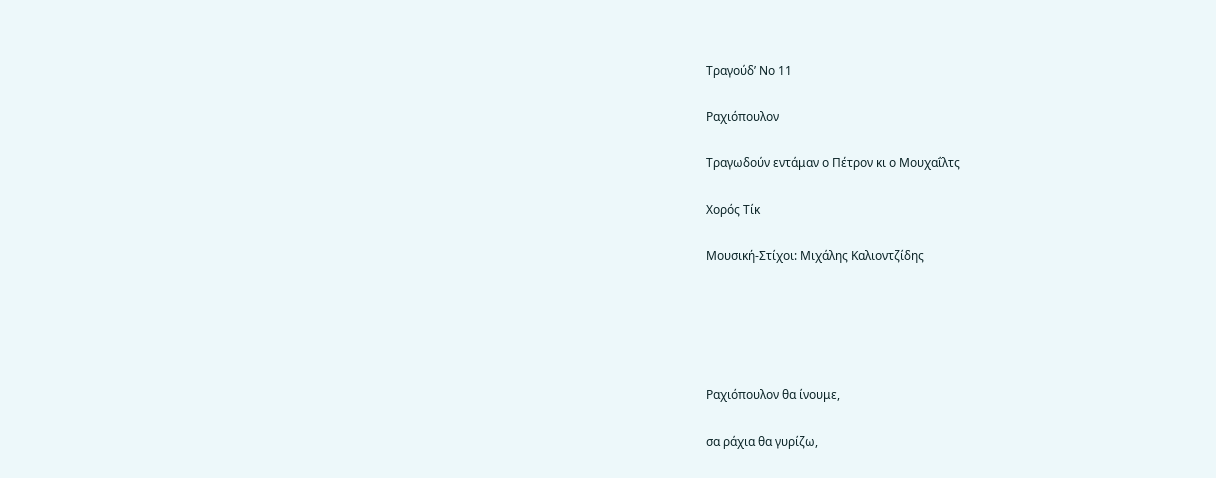Τραγούδ’ Νο 11

Ραχιόπουλον

Τραγωδούν εντάμαν ο Πέτρον κι ο Μουχαΐλτς

Χορός Τίκ

Μουσική-Στίχοι: Μιχάλης Καλιοντζίδης





Ραχιόπουλον θα ίνουμε,

σα ράχια θα γυρίζω,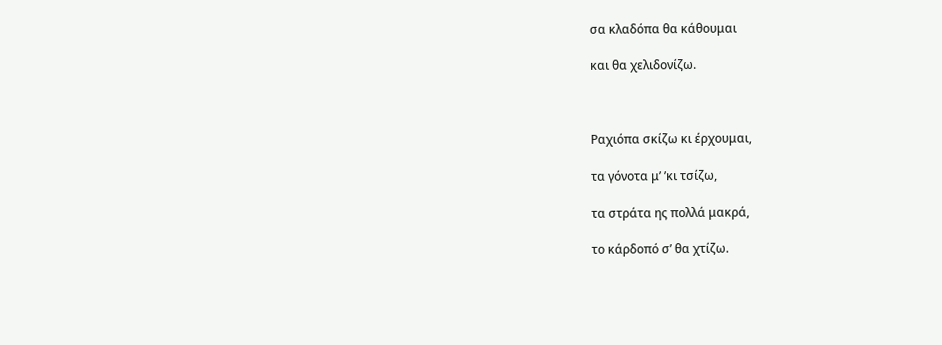σα κλαδόπα θα κάθουμαι

και θα χελιδονίζω.



Ραχιόπα σκίζω κι έρχουμαι,

τα γόνοτα μ’ ’κι τσίζω,

τα στράτα ης πολλά μακρά,

το κάρδοπό σ’ θα χτίζω.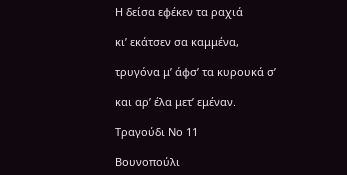Η δείσα εφέκεν τα ραχιά

κι’ εκάτσεν σα καμμένα,

τρυγόνα μ’ άφσ’ τα κυρουκά σ’

και αρ’ έλα μετ’ εμέναν.

Τραγούδι Νο 11

Βουνοπούλι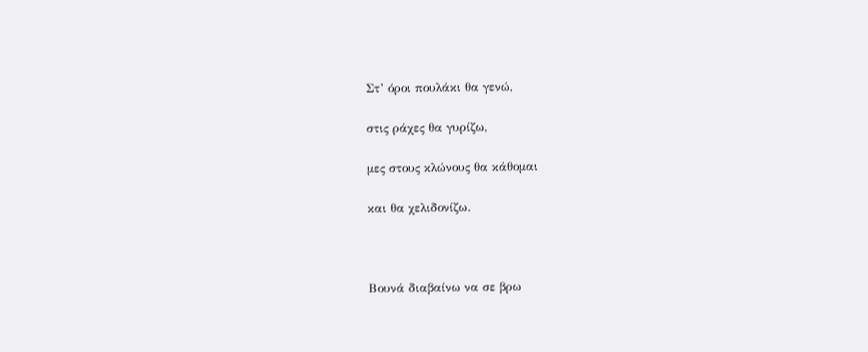Στ’ όροι πουλάκι θα γενώ,

στις ράχες θα γυρίζω,

μες στους κλώνους θα κάθομαι

και θα χελιδονίζω.



Βουνά διαβαίνω να σε βρω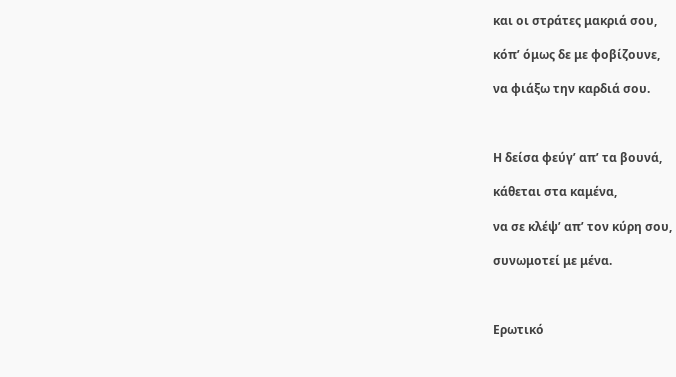και οι στράτες μακριά σου,

κόπ’ όμως δε με φοβίζουνε,

να φιάξω την καρδιά σου.



Η δείσα φεύγ’ απ’ τα βουνά,

κάθεται στα καμένα,

να σε κλέψ’ απ’ τον κύρη σου,

συνωμοτεί με μένα.



Ερωτικό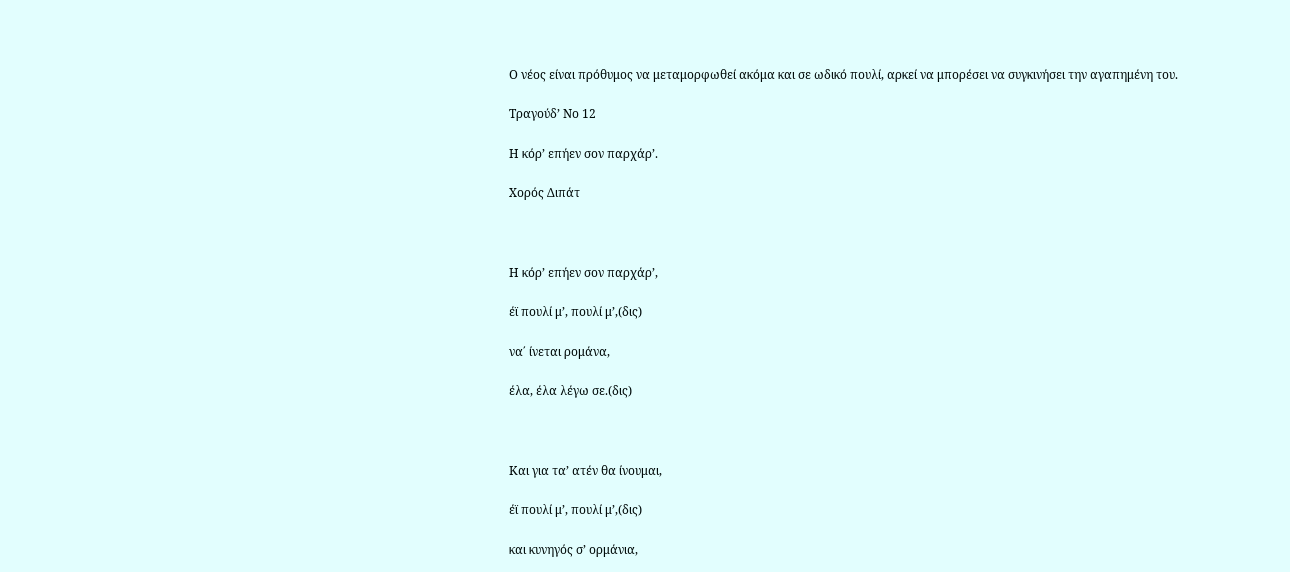Ο νέος είναι πρόθυμος να μεταμορφωθεί ακόμα και σε ωδικό πουλί, αρκεί να μπορέσει να συγκινήσει την αγαπημένη του.

Τραγούδ’ Νο 12

Η κόρ’ επήεν σον παρχάρ’.

Χορός Διπάτ



Η κόρ’ επήεν σον παρχάρ’,

έϊ πουλί μ’, πουλί μ’,(δις)

να΄ ίνεται ρομάνα,

έλα, έλα λέγω σε.(δις)



Και για τα’ ατέν θα ίνουμαι,

έϊ πουλί μ’, πουλί μ’,(δις)

και κυνηγός σ’ ορμάνια,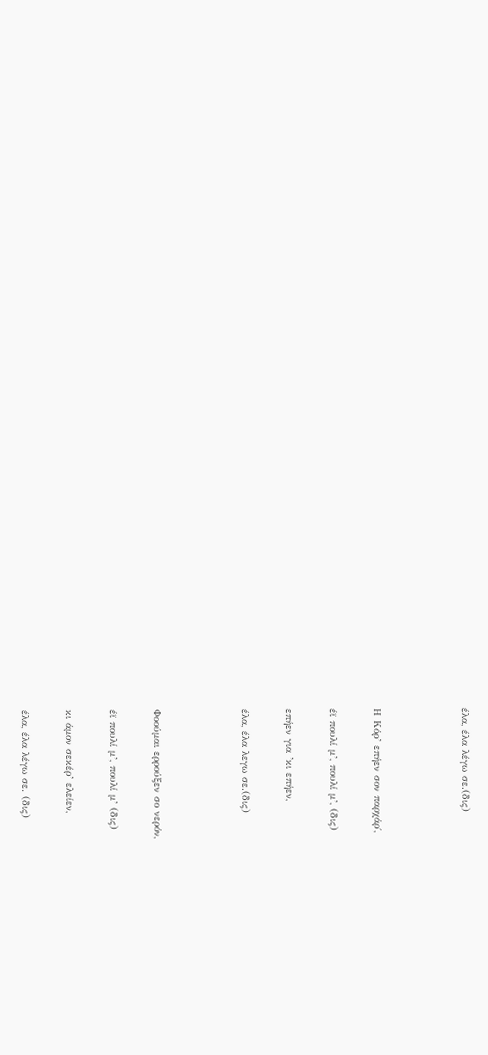έλα, έλα λέγω σε.(δις)



Η Κόρ’ επήεν σον παρχάρ΄,

έϊ πουλί μ’, πουλί μ’, (δις)

επήεν για ’κι επήεν,

έλα, έλα λεγω σε.(δις)



Φοούμαι ερρούξεν σο νερόν,

έϊ πουλί μ’, πουλί μ’ (δις)

κι άμον σεκέρ’ ελείεν,

έλα, έλα λέγω σε. (δις)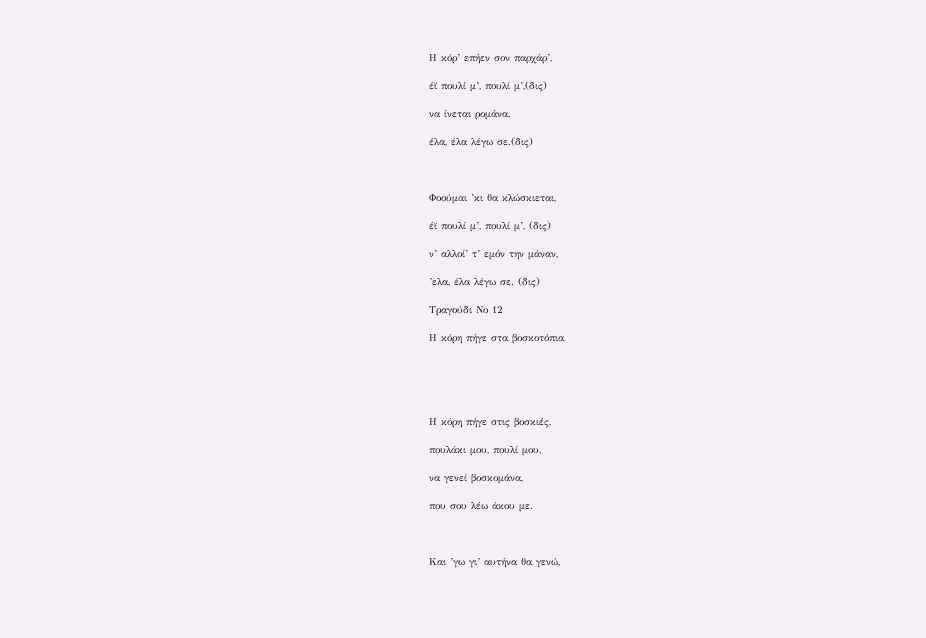Η κόρ’ επήεν σον παρχάρ’,

έϊ πουλί μ’, πουλί μ’,(δις)

να ίνεται ρομάνα,

έλα, έλα λέγω σε.(δις)



Φοούμαι ’κι θα κλώσκιεται,

έϊ πουλί μ’, πουλί μ’, (δις)

ν’ αλλοί’ τ’ εμόν την μάναν,

’ελα, έλα λέγω σε. (δις)

Τραγούδι Νο 12

Η κόρη πήγε στα βοσκοτόπια





Η κόρη πήγε στις βοσκιές,

πουλάκι μου, πουλί μου,

να γενεί βοσκομάνα,

που σου λέω άκου με.



Και ’γω γι’ αυτήνα θα γενώ,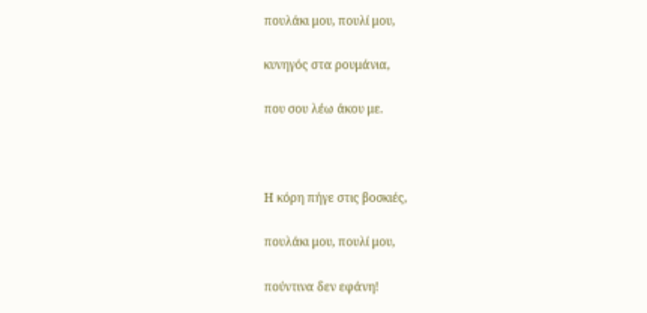πουλάκι μου, πουλί μου,

κυνηγός στα ρουμάνια,

που σου λέω άκου με.



Η κόρη πήγε στις βοσκιές,

πουλάκι μου, πουλί μου,

πούντινα δεν εφάνη!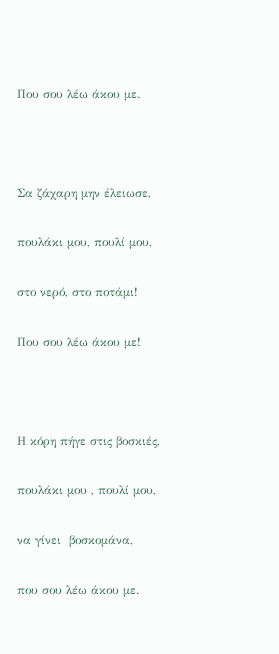Που σου λέω άκου με.



Σα ζάχαρη μην έλειωσε,

πουλάκι μου, πουλί μου,

στο νερό, στο ποτάμι!

Που σου λέω άκου με!



Η κόρη πήγε στις βοσκιές,

πουλάκι μου , πουλί μου,

να γίνει  βοσκομάνα,

που σου λέω άκου με.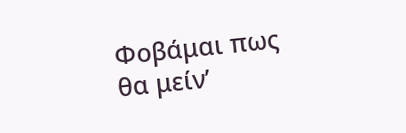Φοβάμαι πως θα μείν’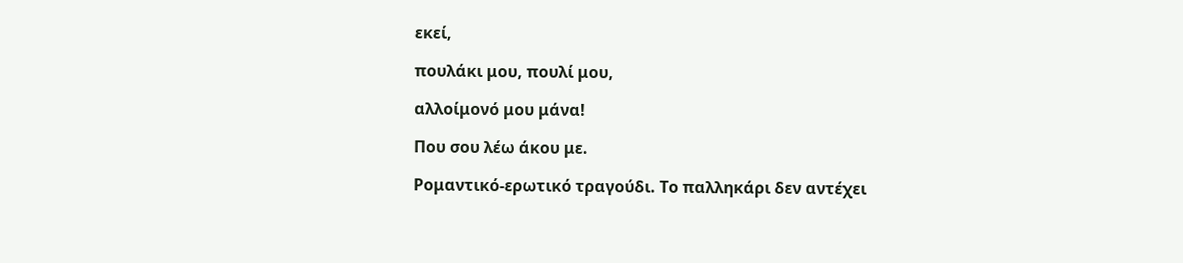εκεί,

πουλάκι μου, πουλί μου,

αλλοίμονό μου μάνα!

Που σου λέω άκου με.

Ρομαντικό-ερωτικό τραγούδι. Το παλληκάρι δεν αντέχει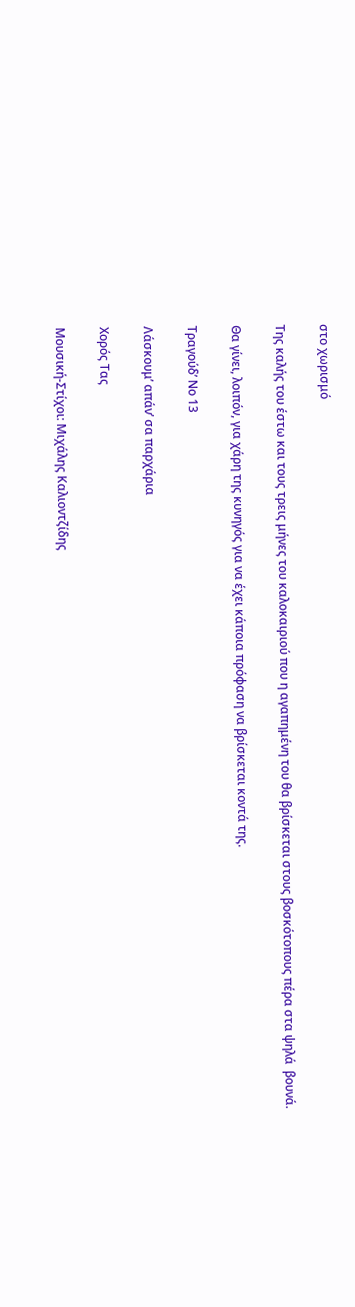στο χωρισμό

Της καλής του έστω και τους τρεις μήνες του καλοκαιριού που η αγαπημένη του θα βρίσκεται στους βοσκότοπους πέρα στα ψηλά  βουνά.

Θα γίνει, λοιπόν, για χάρη της κυνηγός για να έχει κάποια πρόφαση να βρίσκεται κοντά της.

Τραγούδ’ Νο 13

Λάσκουμ’ απάν’ σα παρχάρια

Χορός Τας

Μουσική-Στίχοι: Μιχάλης Καλιοντζίδης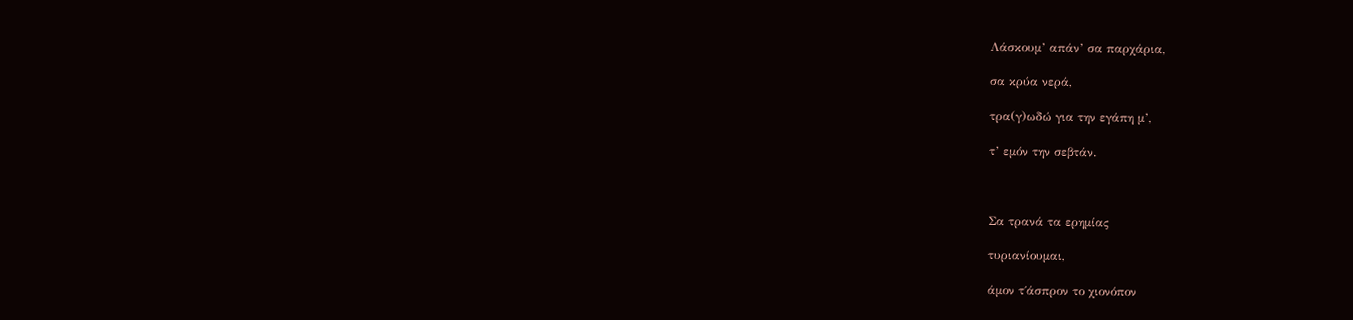Λάσκουμ’ απάν’ σα παρχάρια,

σα κρύα νερά,

τρα(γ)ωδώ για την εγάπη μ’,

τ’ εμόν την σεβτάν.



Σα τρανά τα ερημίας

τυριανίουμαι,

άμον τ΄άσπρον το χιονόπον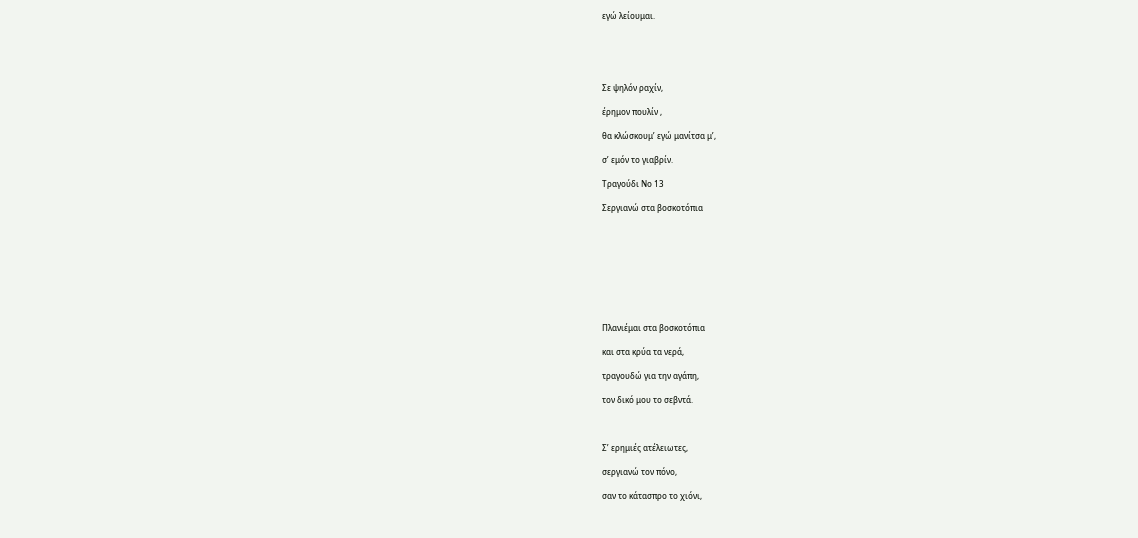εγώ λείουμαι.





Σε ψηλόν ραχίν,

έρημον πουλίν ,

θα κλώσκουμ’ εγώ μανίτσα μ’,

σ’ εμόν το γιαβρίν.

Τραγούδι Νο 13

Σεργιανώ στα βοσκοτόπια









Πλανιέμαι στα βοσκοτόπια

και στα κρύα τα νερά,

τραγουδώ για την αγάπη,

τον δικό μου το σεβντά.



Σ’ ερημιές ατέλειωτες,

σεργιανώ τον πόνο,

σαν το κάτασπρο το χιόνι,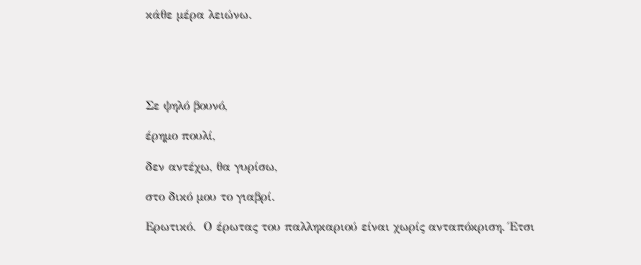κάθε μέρα λειώνω.





Σε ψηλό βουνό,

έρημο πουλί,

δεν αντέχω, θα γυρίσω,

στο δικό μου το γιαβρί.

Ερωτικό.  Ο έρωτας του παλληκαριού είναι χωρίς ανταπόκριση. Έτσι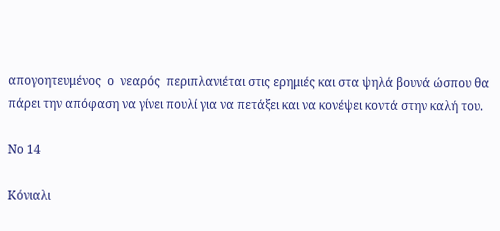απογοητευμένος  ο  νεαρός  περιπλανιέται στις ερημιές και στα ψηλά βουνά ώσπου θα πάρει την απόφαση να γίνει πουλί για να πετάξει και να κονέψει κοντά στην καλή του.

Νο 14

Κόνιαλι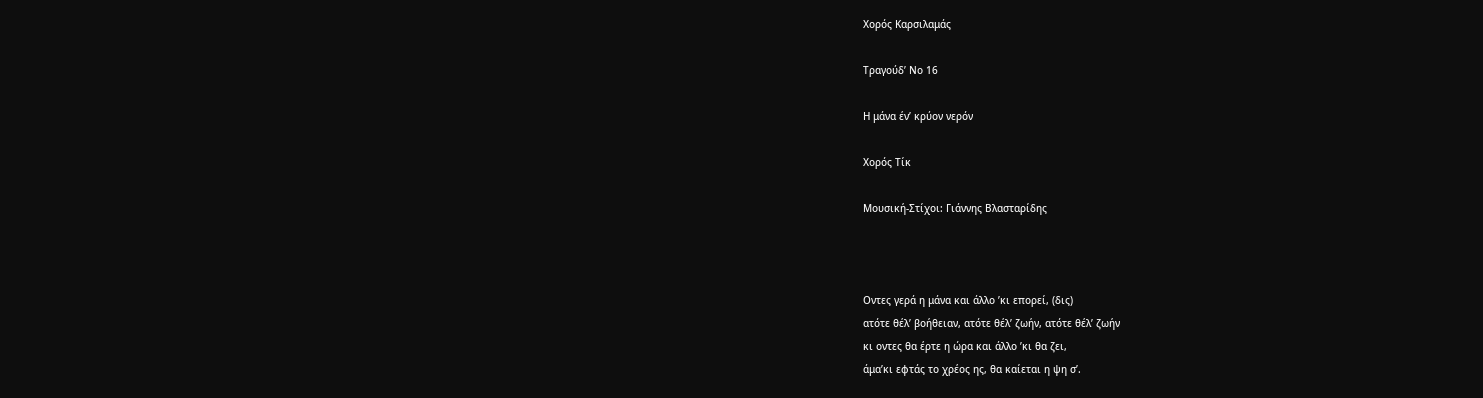Χορός Καρσιλαμάς

Τραγούδ’ Νο 16

Η μάνα έν’ κρύον νερόν

Χορός Τίκ

Μουσική-Στίχοι: Γιάννης Βλασταρίδης



Οντες γερά η μάνα και άλλο ’κι επορεί, (δις)
ατότε θέλ’ βοήθειαν, ατότε θέλ’ ζωήν, ατότε θέλ’ ζωήν
κι οντες θα έρτε η ώρα και άλλο ’κι θα ζει,
άμα’κι εφτάς το χρέος ης, θα καίεται η ψη σ’.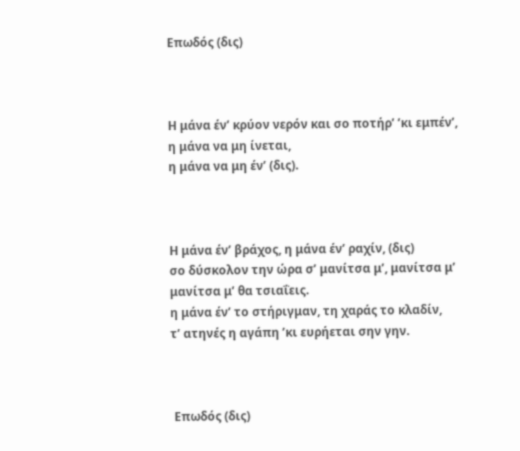Επωδός (δις)



Η μάνα έν’ κρύον νερόν και σο ποτήρ’ ’κι εμπέν’,
η μάνα να μη ίνεται,
η μάνα να μη έν’ (δις).



Η μάνα έν’ βράχος, η μάνα έν’ ραχίν, (δις)
σο δύσκολον την ώρα σ’ μανίτσα μ’, μανίτσα μ’
μανίτσα μ’ θα τσιαΐεις.
η μάνα έν’ το στήριγμαν, τη χαράς το κλαδίν,
τ’ ατηνές η αγάπη ’κι ευρήεται σην γην.



 Επωδός (δις)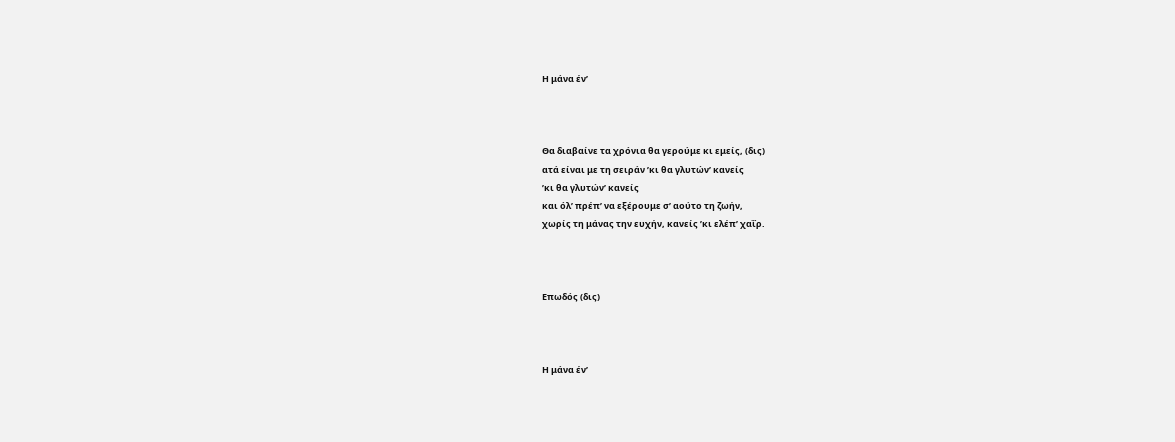Η μάνα έν’



Θα διαβαίνε τα χρόνια θα γερούμε κι εμείς, (δις)
ατά είναι με τη σειράν ’κι θα γλυτών’ κανείς
’κι θα γλυτών’ κανείς
και όλ’ πρέπ’ να εξέρουμε σ’ αούτο τη ζωήν,
χωρίς τη μάνας την ευχήν, κανείς ’κι ελέπ’ χαΐρ.



Επωδός (δις)



Η μάνα έν’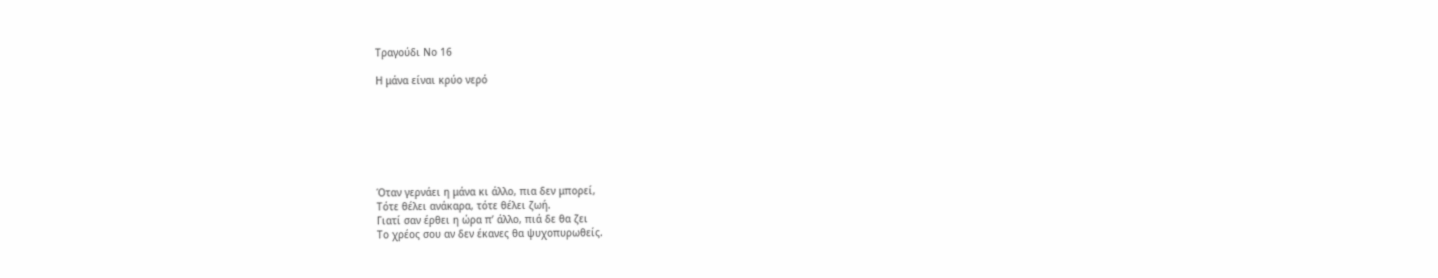Τραγούδι Νο 16

Η μάνα είναι κρύο νερό







Όταν γερνάει η μάνα κι άλλο, πια δεν μπορεί,
Τότε θέλει ανάκαρα, τότε θέλει ζωή.
Γιατί σαν έρθει η ώρα π’ άλλο, πιά δε θα ζει
Το χρέος σου αν δεν έκανες θα ψυχοπυρωθείς.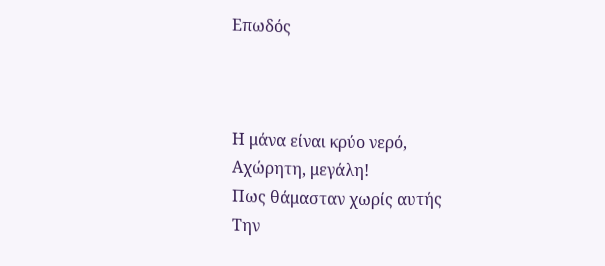Επωδός



Η μάνα είναι κρύο νερό,
Αχώρητη, μεγάλη!
Πως θάμασταν χωρίς αυτής
Την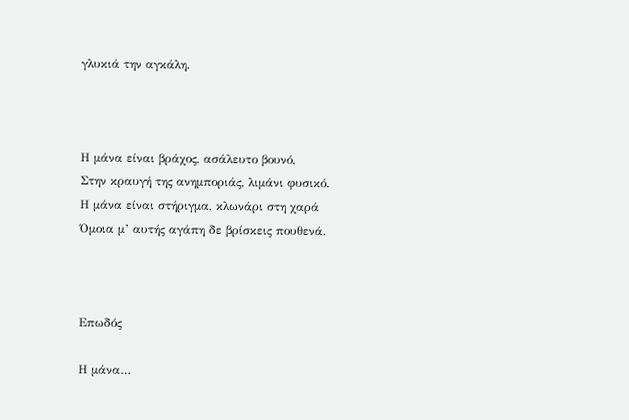γλυκιά την αγκάλη.



Η μάνα είναι βράχος, ασάλευτο βουνό,
Στην κραυγή της ανημποριάς, λιμάνι φυσικό.
Η μάνα είναι στήριγμα, κλωνάρι στη χαρά
Όμοια μ’ αυτής αγάπη δε βρίσκεις πουθενά.



Επωδός

Η μάνα…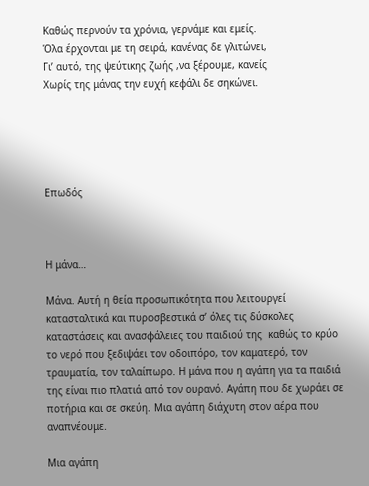Καθώς περνούν τα χρόνια, γερνάμε και εμείς.
Όλα έρχονται με τη σειρά, κανένας δε γλιτώνει,
Γι’ αυτό, της ψεύτικης ζωής ,να ξέρουμε, κανείς
Χωρίς της μάνας την ευχή κεφάλι δε σηκώνει.





Επωδός



Η μάνα…

Μάνα. Αυτή η θεία προσωπικότητα που λειτουργεί κατασταλτικά και πυροσβεστικά σ’ όλες τις δύσκολες καταστάσεις και ανασφάλειες του παιδιού της  καθώς το κρύο το νερό που ξεδιψάει τον οδοιπόρο, τον καματερό, τον τραυματία, τον ταλαίπωρο. Η μάνα που η αγάπη για τα παιδιά της είναι πιο πλατιά από τον ουρανό. Αγάπη που δε χωράει σε ποτήρια και σε σκεύη. Μια αγάπη διάχυτη στον αέρα που αναπνέουμε.

Μια αγάπη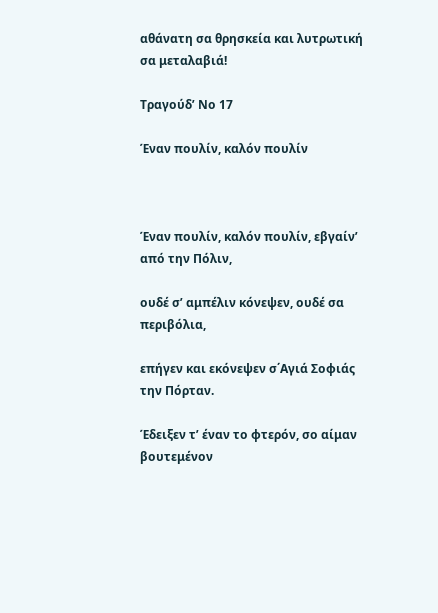αθάνατη σα θρησκεία και λυτρωτική σα μεταλαβιά!

Τραγούδ’ Νο 17

Έναν πουλίν, καλόν πουλίν



Έναν πουλίν, καλόν πουλίν, εβγαίν’ από την Πόλιν,

ουδέ σ’ αμπέλιν κόνεψεν, ουδέ σα περιβόλια,

επήγεν και εκόνεψεν σ΄Αγιά Σοφιάς την Πόρταν.

Έδειξεν τ’ έναν το φτερόν, σο αίμαν βουτεμένον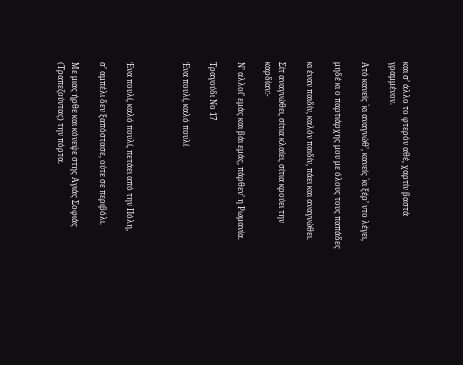και σ’ άλλο το φτερόν αθέ, χαρτίν βαστά γραμμένον.

Ατό κανείς `κι αναγνώθ’, κανείς `κι ξέρ’ ντο λέγει,

μηδέ κι ο παρτιάρχης μου με όλους τους παπάδες

κι έναν παιδίν, καλόν παιδίν, πάει και αναγνώθει.

Σίτ αναγνώθει, σίτια κλαίει, σίτια κρούει την καρδίαν:-

Ν’ αλλοί’ εμάς και βάι εμάς, πάρθεν’ η Ρωμανία.

Τραγούδι Νο 17

Ένα πουλί, καλό πουλί



Ένα πουλί, καλό πουλί, πετάει από την Πόλη,

σ’ αμπέλι δεν ξαπόστασε, ούτε σε περιβόλι.

Με μιας ήρθε και κόνεψε στης Αγιάς Σοφιάς (Τραπεζούντας) την πόρτα.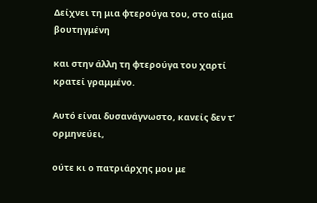Δείχνει τη μια φτερούγα του, στο αίμα βουτηγμένη

και στην άλλη τη φτερούγα του χαρτί κρατεί γραμμένο.

Αυτό είναι δυσανάγνωστο, κανείς δεν τ’ ορμηνεύει,

ούτε κι ο πατριάρχης μου με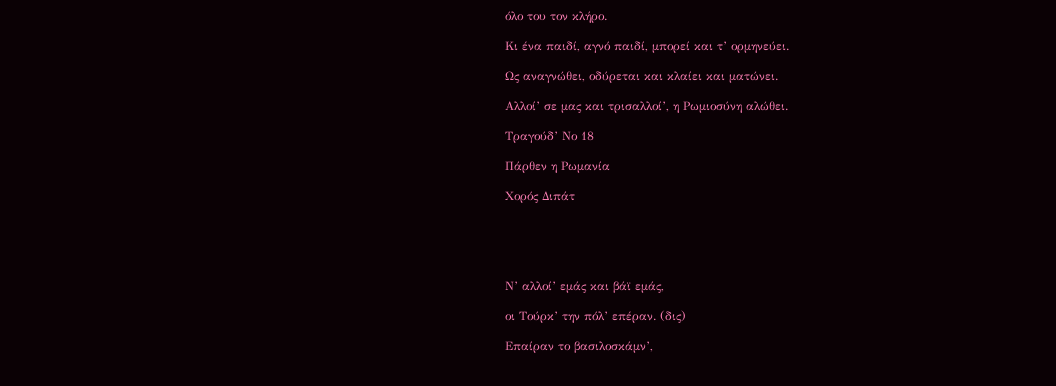όλο του τον κλήρο.

Κι ένα παιδί, αγνό παιδί, μπορεί και τ’ ορμηνεύει.

Ως αναγνώθει, οδύρεται και κλαίει και ματώνει.

Αλλοί’ σε μας και τρισαλλοί’, η Ρωμιοσύνη αλώθει.

Τραγούδ’ Νο 18

Πάρθεν η Ρωμανία

Χορός Διπάτ





Ν’ αλλοί’ εμάς και βάϊ εμάς,

οι Τούρκ’ την πόλ’ επέραν. (δις)

Επαίραν το βασιλοσκάμν’,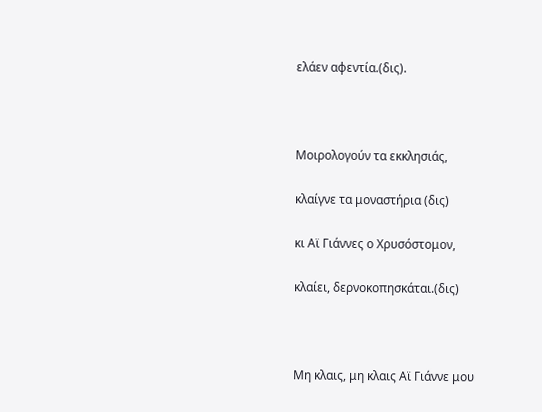ελάεν αφεντία.(δις).



Μοιρολογούν τα εκκλησιάς,

κλαίγνε τα μοναστήρια (δις)

κι Αϊ Γιάννες ο Χρυσόστομον,

κλαίει, δερνοκοπησκάται.(δις)



Μη κλαις, μη κλαις Αϊ Γιάννε μου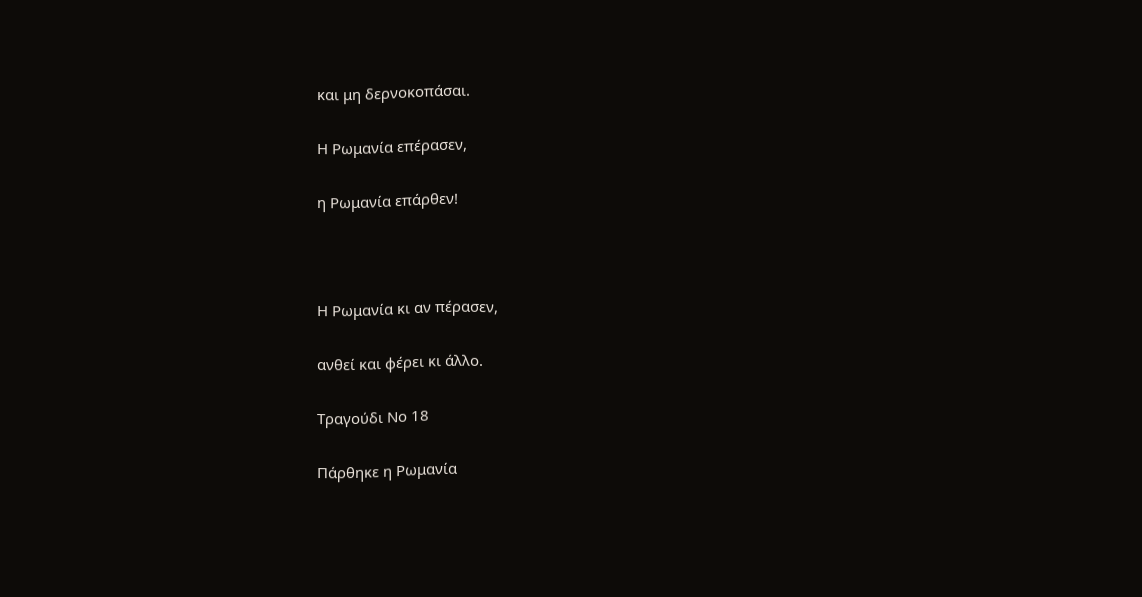και μη δερνοκοπάσαι.

Η Ρωμανία επέρασεν,

η Ρωμανία επάρθεν!



Η Ρωμανία κι αν πέρασεν,

ανθεί και φέρει κι άλλο.

Τραγούδι Νο 18

Πάρθηκε η Ρωμανία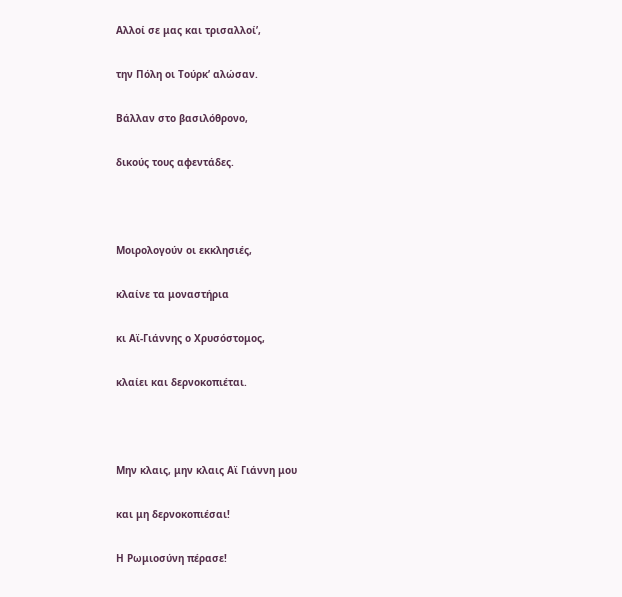Αλλοί σε μας και τρισαλλοί’,

την Πόλη οι Τούρκ’ αλώσαν.

Βάλλαν στο βασιλόθρονο,

δικούς τους αφεντάδες.



Μοιρολογούν οι εκκλησιές,

κλαίνε τα μοναστήρια

κι Αϊ-Γιάννης ο Χρυσόστομος,

κλαίει και δερνοκοπιέται.



Μην κλαις, μην κλαις Αϊ Γιάννη μου

και μη δερνοκοπιέσαι!

Η Ρωμιοσύνη πέρασε!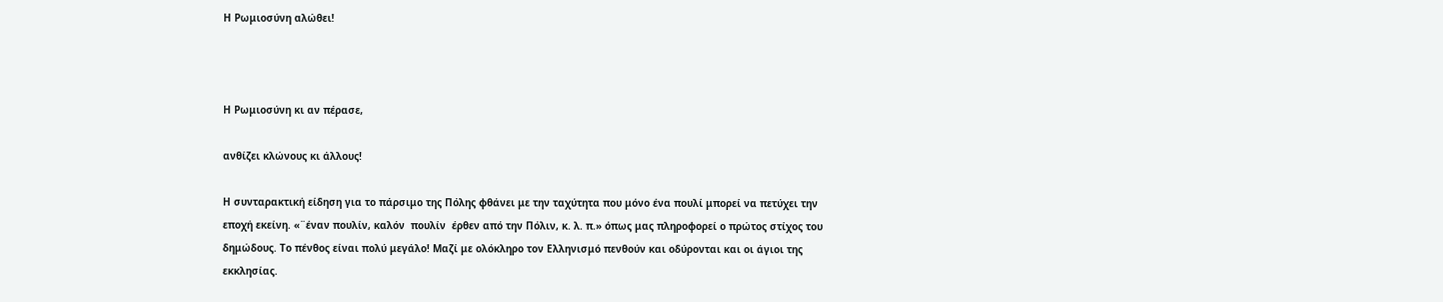Η Ρωμιοσύνη αλώθει!



Η Ρωμιοσύνη κι αν πέρασε,

ανθίζει κλώνους κι άλλους!

Η συνταρακτική είδηση για το πάρσιμο της Πόλης φθάνει με την ταχύτητα που μόνο ένα πουλί μπορεί να πετύχει την εποχή εκείνη. «¨έναν πουλίν, καλόν  πουλίν  έρθεν από την Πόλιν, κ. λ. π.» όπως μας πληροφορεί ο πρώτος στίχος του δημώδους. Το πένθος είναι πολύ μεγάλο! Μαζί με ολόκληρο τον Ελληνισμό πενθούν και οδύρονται και οι άγιοι της εκκλησίας.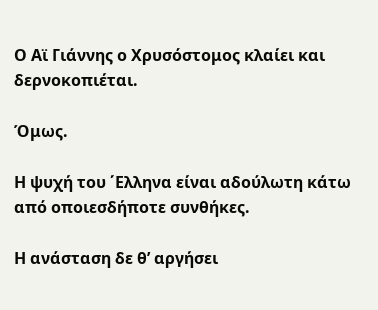Ο Αϊ Γιάννης ο Χρυσόστομος κλαίει και δερνοκοπιέται.

Όμως.

Η ψυχή του ΄Ελληνα είναι αδούλωτη κάτω από οποιεσδήποτε συνθήκες.

Η ανάσταση δε θ’ αργήσει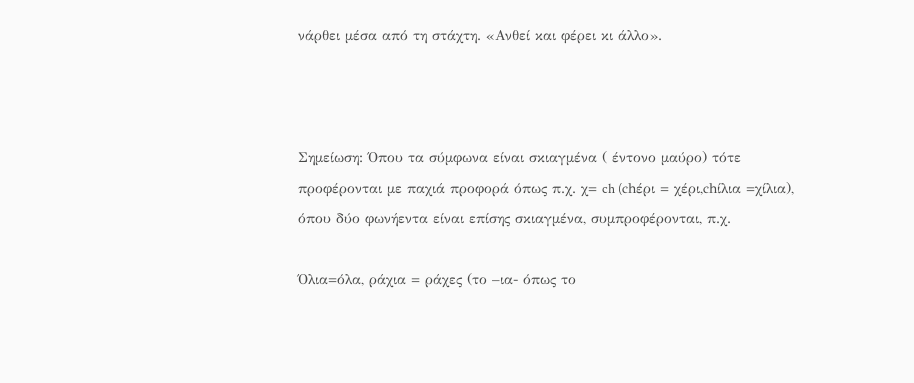νάρθει μέσα από τη στάχτη. «Ανθεί και φέρει κι άλλο».



Σημείωση: Όπου τα σύμφωνα είναι σκιαγμένα ( έντονο μαύρο) τότε προφέρονται με παχιά προφορά όπως π.χ. χ= ch (chέρι = χέρι,chίλια =χίλια), όπου δύο φωνήεντα είναι επίσης σκιαγμένα, συμπροφέρονται, π.χ.

Όλια=όλα, ράχια = ράχες (το –ια- όπως το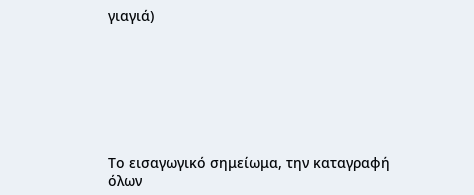γιαγιά)







Το εισαγωγικό σημείωμα, την καταγραφή όλων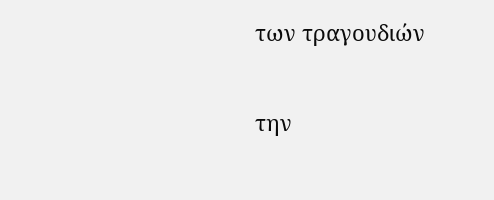των τραγουδιών

την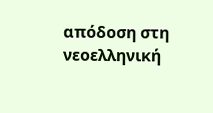απόδοση στη νεοελληνική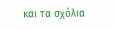και τα σχόλια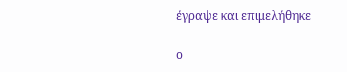έγραψε και επιμελήθηκε

ο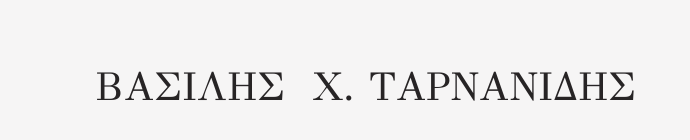ΒΑΣΙΛΗΣ  Χ. ΤΑΡΝΑΝΙΔΗΣ